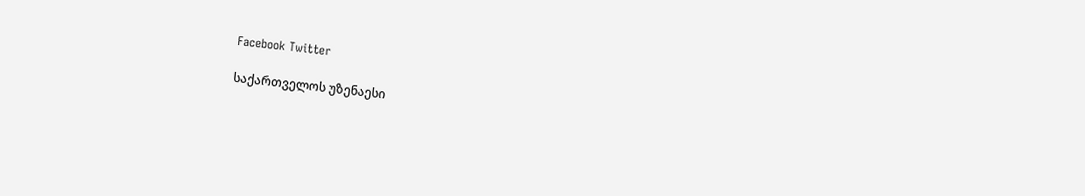Facebook Twitter

საქართველოს უზენაესი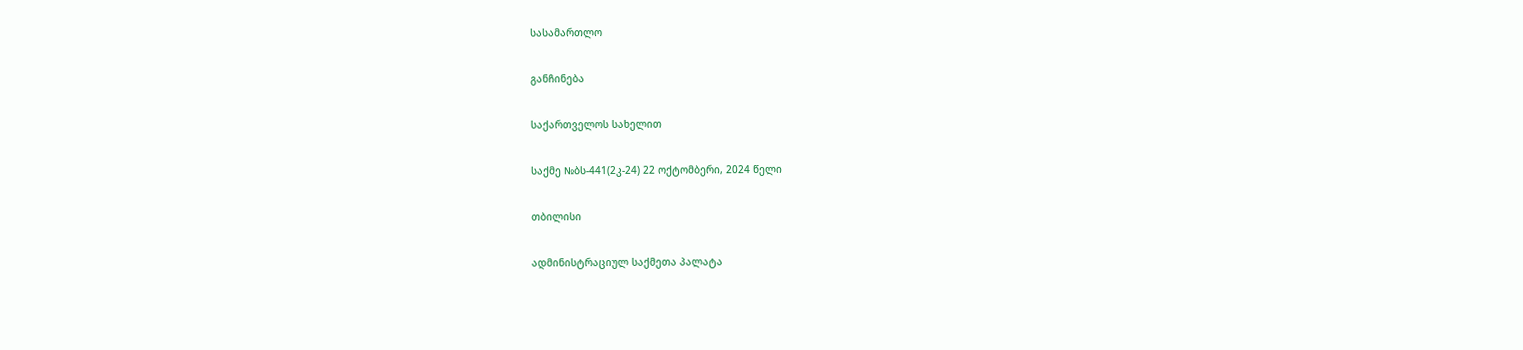სასამართლო

განჩინება

საქართველოს სახელით

საქმე №ბს-441(2კ-24) 22 ოქტომბერი, 2024 წელი

თბილისი

ადმინისტრაციულ საქმეთა პალატა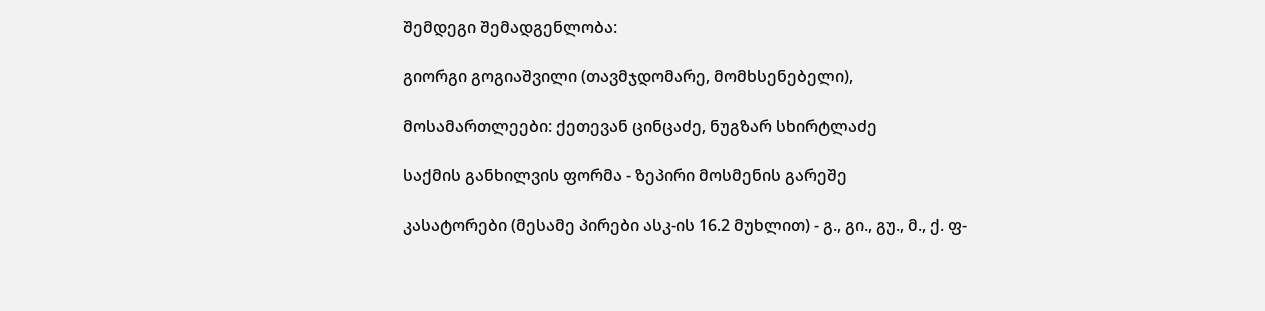შემდეგი შემადგენლობა:

გიორგი გოგიაშვილი (თავმჯდომარე, მომხსენებელი),

მოსამართლეები: ქეთევან ცინცაძე, ნუგზარ სხირტლაძე

საქმის განხილვის ფორმა - ზეპირი მოსმენის გარეშე

კასატორები (მესამე პირები ასკ-ის 16.2 მუხლით) - გ., გი., გუ., მ., ქ. ფ-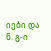იები და ნ. გ-ი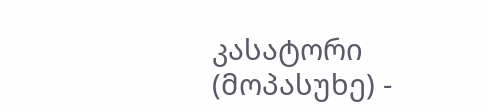კასატორი (მოპასუხე) -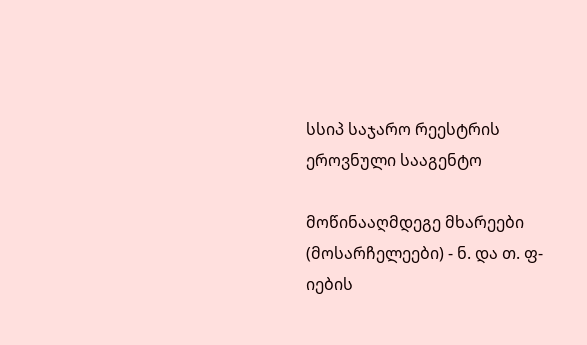სსიპ საჯარო რეესტრის ეროვნული სააგენტო

მოწინააღმდეგე მხარეები (მოსარჩელეები) - ნ. და თ. ფ-იების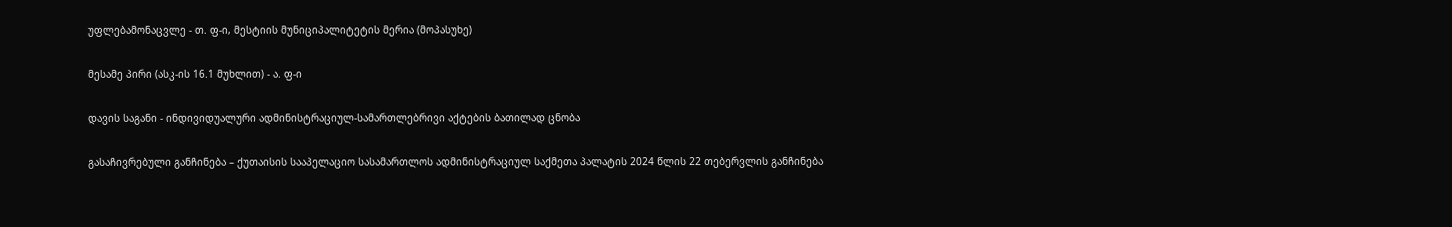უფლებამონაცვლე - თ. ფ-ი, მესტიის მუნიციპალიტეტის მერია (მოპასუხე)

მესამე პირი (ასკ-ის 16.1 მუხლით) - ა. ფ-ი

დავის საგანი - ინდივიდუალური ადმინისტრაციულ-სამართლებრივი აქტების ბათილად ცნობა

გასაჩივრებული განჩინება – ქუთაისის სააპელაციო სასამართლოს ადმინისტრაციულ საქმეთა პალატის 2024 წლის 22 თებერვლის განჩინება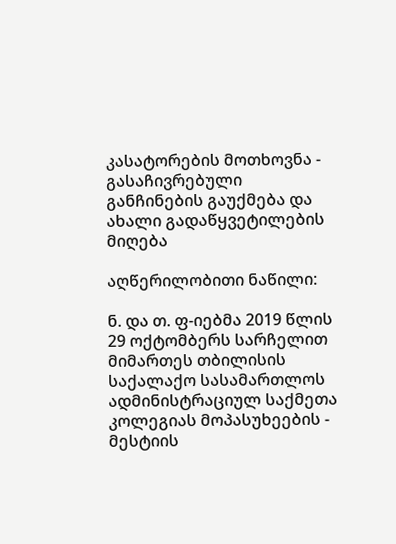კასატორების მოთხოვნა - გასაჩივრებული განჩინების გაუქმება და ახალი გადაწყვეტილების მიღება

აღწერილობითი ნაწილი:

ნ. და თ. ფ-იებმა 2019 წლის 29 ოქტომბერს სარჩელით მიმართეს თბილისის საქალაქო სასამართლოს ადმინისტრაციულ საქმეთა კოლეგიას მოპასუხეების - მესტიის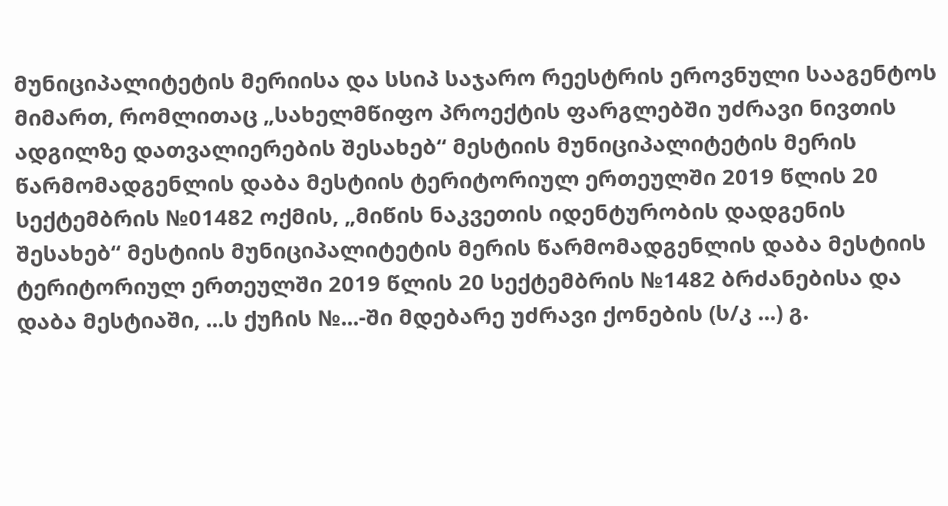მუნიციპალიტეტის მერიისა და სსიპ საჯარო რეესტრის ეროვნული სააგენტოს მიმართ, რომლითაც „სახელმწიფო პროექტის ფარგლებში უძრავი ნივთის ადგილზე დათვალიერების შესახებ“ მესტიის მუნიციპალიტეტის მერის წარმომადგენლის დაბა მესტიის ტერიტორიულ ერთეულში 2019 წლის 20 სექტემბრის №01482 ოქმის, „მიწის ნაკვეთის იდენტურობის დადგენის შესახებ“ მესტიის მუნიციპალიტეტის მერის წარმომადგენლის დაბა მესტიის ტერიტორიულ ერთეულში 2019 წლის 20 სექტემბრის №1482 ბრძანებისა და დაბა მესტიაში, ...ს ქუჩის №...-ში მდებარე უძრავი ქონების (ს/კ ...) გ.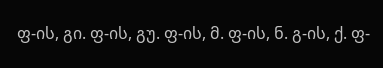ფ-ის, გი. ფ-ის, გუ. ფ-ის, მ. ფ-ის, ნ. გ-ის, ქ. ფ-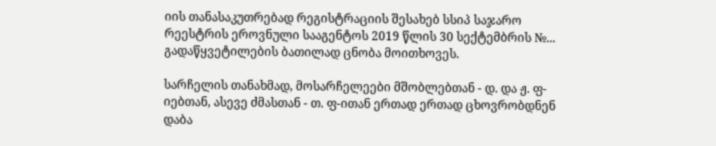იის თანასაკუთრებად რეგისტრაციის შესახებ სსიპ საჯარო რეესტრის ეროვნული სააგენტოს 2019 წლის 30 სექტემბრის №... გადაწყვეტილების ბათილად ცნობა მოითხოვეს.

სარჩელის თანახმად, მოსარჩელეები მშობლებთან - დ. და ჟ. ფ-იებთან, ასევე ძმასთან - თ. ფ-ითან ერთად ერთად ცხოვრობდნენ დაბა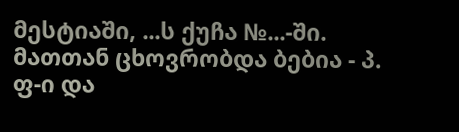მესტიაში, ...ს ქუჩა №...-ში. მათთან ცხოვრობდა ბებია - პ. ფ-ი და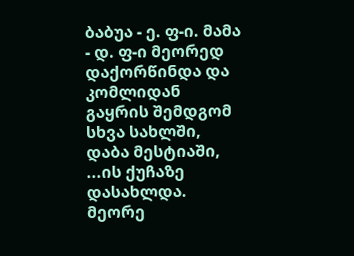ბაბუა - ე. ფ-ი. მამა - დ. ფ-ი მეორედ დაქორწინდა და კომლიდან გაყრის შემდგომ სხვა სახლში, დაბა მესტიაში, ...ის ქუჩაზე დასახლდა. მეორე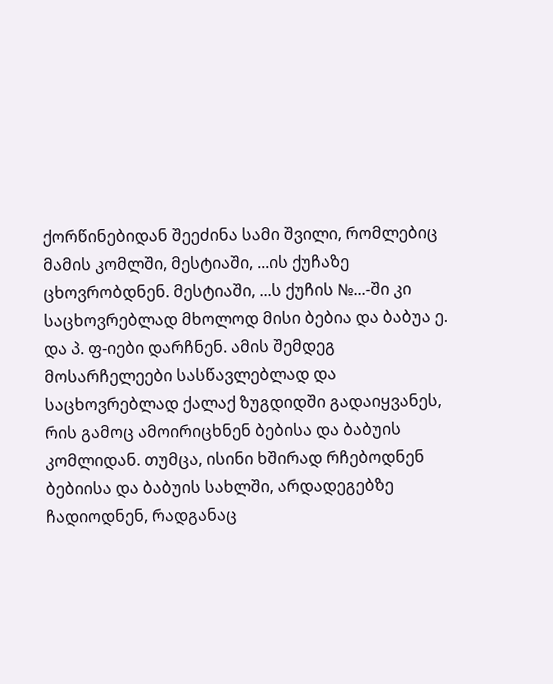ქორწინებიდან შეეძინა სამი შვილი, რომლებიც მამის კომლში, მესტიაში, ...ის ქუჩაზე ცხოვრობდნენ. მესტიაში, ...ს ქუჩის №...-ში კი საცხოვრებლად მხოლოდ მისი ბებია და ბაბუა ე. და პ. ფ-იები დარჩნენ. ამის შემდეგ მოსარჩელეები სასწავლებლად და საცხოვრებლად ქალაქ ზუგდიდში გადაიყვანეს, რის გამოც ამოირიცხნენ ბებისა და ბაბუის კომლიდან. თუმცა, ისინი ხშირად რჩებოდნენ ბებიისა და ბაბუის სახლში, არდადეგებზე ჩადიოდნენ, რადგანაც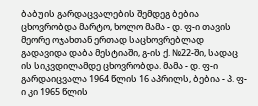ბაბუის გარდაცვალების შემდეგ ბებია ცხოვრობდა მარტო, ხოლო მამა - დ. ფ-ი თავის მეორე ოჯახთან ერთად საცხოვრებლად გადავიდა დაბა მესტიაში, გ-ის ქ. №22-ში, სადაც ის სიკვდილამდე ცხოვრობდა. მამა - დ. ფ-ი გარდაიცვალა 1964 წლის 16 აპრილს, ბებია - პ. ფ-ი კი 1965 წლის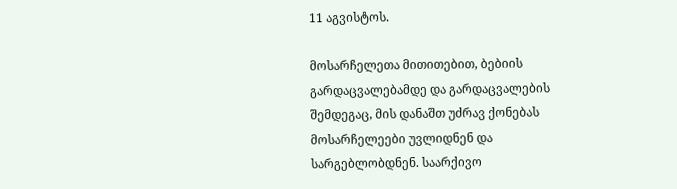11 აგვისტოს.

მოსარჩელეთა მითითებით, ბებიის გარდაცვალებამდე და გარდაცვალების შემდეგაც, მის დანაშთ უძრავ ქონებას მოსარჩელეები უვლიდნენ და სარგებლობდნენ. საარქივო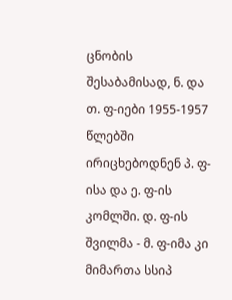ცნობის შესაბამისად, ნ. და თ. ფ-იები 1955-1957 წლებში ირიცხებოდნენ პ. ფ-ისა და ე. ფ-ის კომლში. დ. ფ-ის შვილმა - მ. ფ-იმა კი მიმართა სსიპ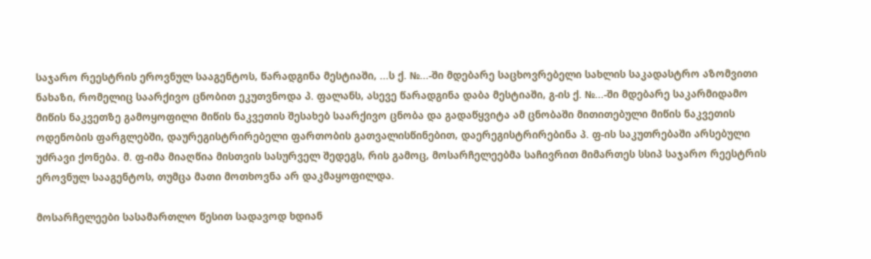საჯარო რეესტრის ეროვნულ სააგენტოს, წარადგინა მესტიაში, ...ს ქ. №...-ში მდებარე საცხოვრებელი სახლის საკადასტრო აზომვითი ნახაზი, რომელიც საარქივო ცნობით ეკუთვნოდა პ. ფალანს, ასევე წარადგინა დაბა მესტიაში, გ-ის ქ. №...-ში მდებარე საკარმიდამო მიწის ნაკვეთზე გამოყოფილი მიწის ნაკვეთის შესახებ საარქივო ცნობა და გადაწყვიტა ამ ცნობაში მითითებული მიწის ნაკვეთის ოდენობის ფარგლებში, დაურეგისტრირებელი ფართობის გათვალისწინებით, დაერეგისტრირებინა პ. ფ-ის საკუთრებაში არსებული უძრავი ქონება. მ. ფ-იმა მიაღწია მისთვის სასურველ შედეგს, რის გამოც, მოსარჩელეებმა საჩივრით მიმართეს სსიპ საჯარო რეესტრის ეროვნულ სააგენტოს, თუმცა მათი მოთხოვნა არ დაკმაყოფილდა.

მოსარჩელეები სასამართლო წესით სადავოდ ხდიან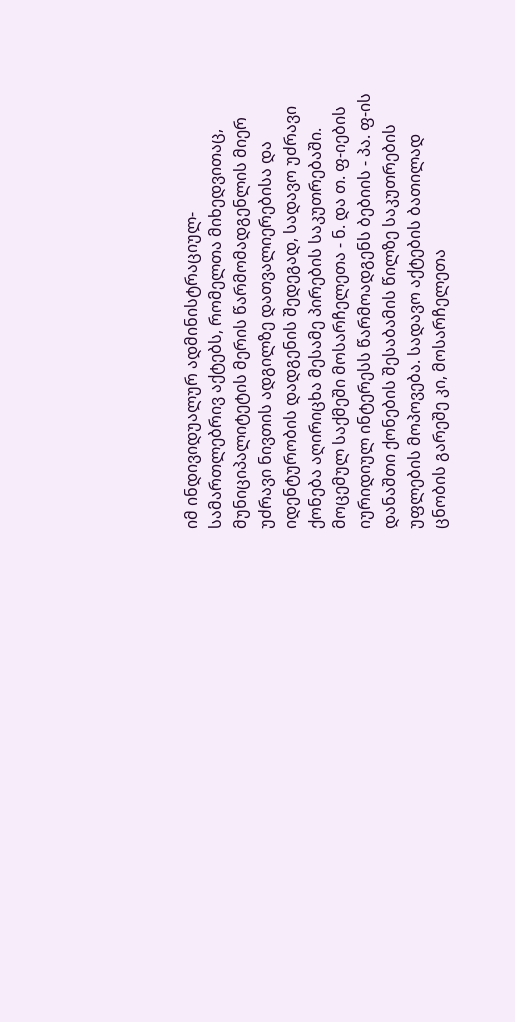იმ ინდივიდუალურ ადმინისტრაციულ-სამართლებრივ აქტებს, რომელთა მიხედვითაც, მუნიციპალიტეტის მერის წარმომადგენლის მიერ უძრავი ნივთის ადგილზე დათვალიერებისა და იდენტურობის დადგენის შედეგად, სადავო უძრავი ქონება აღირიცხა მესამე პირების საკუთრებაში. მოცემულ საქმეში მოსარჩელეთა - ნ. და თ. ფ-იების იურიდიულ ინტერესს წარმოადგენს ბებიის - პა. ფ-ის დანაშთი ქონების შესაბამის წილზე საკუთრების უფლების მოპოვება. სადავო აქტების ბათილად ცნობის გარეშე კი, მოსარჩელეთა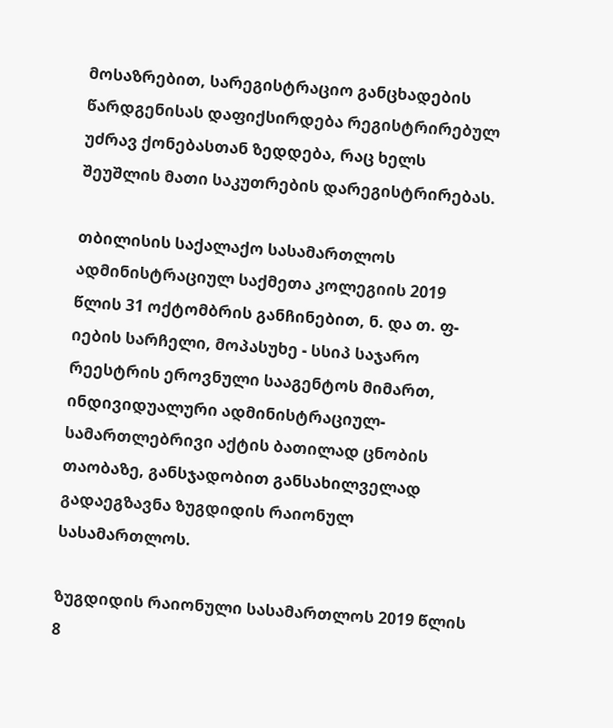მოსაზრებით, სარეგისტრაციო განცხადების წარდგენისას დაფიქსირდება რეგისტრირებულ უძრავ ქონებასთან ზედდება, რაც ხელს შეუშლის მათი საკუთრების დარეგისტრირებას.

თბილისის საქალაქო სასამართლოს ადმინისტრაციულ საქმეთა კოლეგიის 2019 წლის 31 ოქტომბრის განჩინებით, ნ. და თ. ფ-იების სარჩელი, მოპასუხე - სსიპ საჯარო რეესტრის ეროვნული სააგენტოს მიმართ, ინდივიდუალური ადმინისტრაციულ-სამართლებრივი აქტის ბათილად ცნობის თაობაზე, განსჯადობით განსახილველად გადაეგზავნა ზუგდიდის რაიონულ სასამართლოს.

ზუგდიდის რაიონული სასამართლოს 2019 წლის 8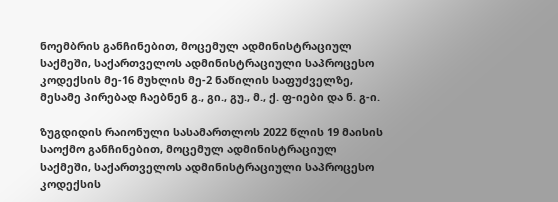ნოემბრის განჩინებით, მოცემულ ადმინისტრაციულ საქმეში, საქართველოს ადმინისტრაციული საპროცესო კოდექსის მე-16 მუხლის მე-2 ნაწილის საფუძველზე, მესამე პირებად ჩაებნენ გ., გი., გუ., მ., ქ. ფ-იები და ნ. გ-ი.

ზუგდიდის რაიონული სასამართლოს 2022 წლის 19 მაისის საოქმო განჩინებით, მოცემულ ადმინისტრაციულ საქმეში, საქართველოს ადმინისტრაციული საპროცესო კოდექსის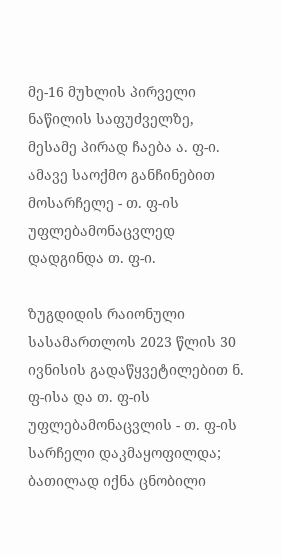მე-16 მუხლის პირველი ნაწილის საფუძველზე, მესამე პირად ჩაება ა. ფ-ი. ამავე საოქმო განჩინებით მოსარჩელე - თ. ფ-ის უფლებამონაცვლედ დადგინდა თ. ფ-ი.

ზუგდიდის რაიონული სასამართლოს 2023 წლის 30 ივნისის გადაწყვეტილებით ნ. ფ-ისა და თ. ფ-ის უფლებამონაცვლის - თ. ფ-ის სარჩელი დაკმაყოფილდა; ბათილად იქნა ცნობილი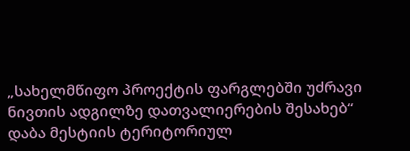„სახელმწიფო პროექტის ფარგლებში უძრავი ნივთის ადგილზე დათვალიერების შესახებ“ დაბა მესტიის ტერიტორიულ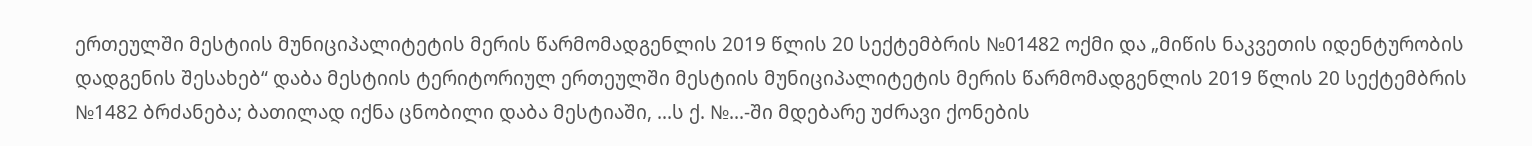ერთეულში მესტიის მუნიციპალიტეტის მერის წარმომადგენლის 2019 წლის 20 სექტემბრის №01482 ოქმი და „მიწის ნაკვეთის იდენტურობის დადგენის შესახებ“ დაბა მესტიის ტერიტორიულ ერთეულში მესტიის მუნიციპალიტეტის მერის წარმომადგენლის 2019 წლის 20 სექტემბრის №1482 ბრძანება; ბათილად იქნა ცნობილი დაბა მესტიაში, ...ს ქ. №...-ში მდებარე უძრავი ქონების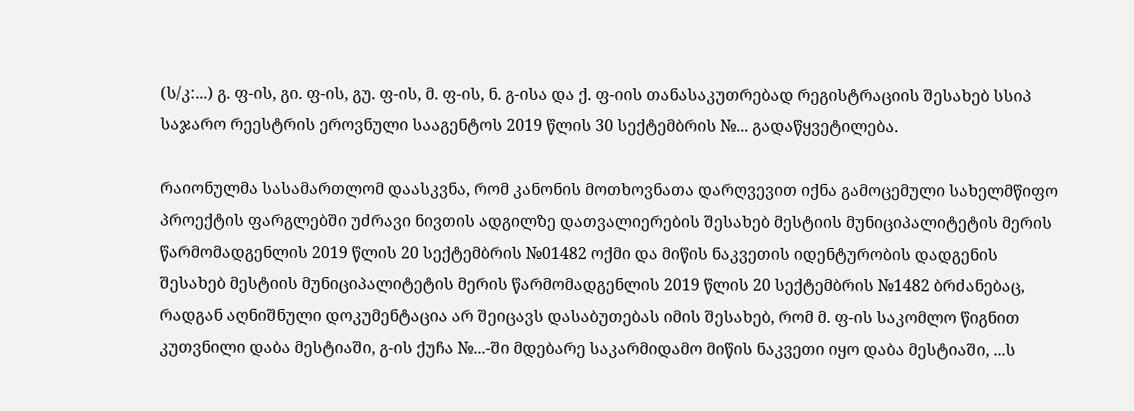(ს/კ:...) გ. ფ-ის, გი. ფ-ის, გუ. ფ-ის, მ. ფ-ის, ნ. გ-ისა და ქ. ფ-იის თანასაკუთრებად რეგისტრაციის შესახებ სსიპ საჯარო რეესტრის ეროვნული სააგენტოს 2019 წლის 30 სექტემბრის №... გადაწყვეტილება.

რაიონულმა სასამართლომ დაასკვნა, რომ კანონის მოთხოვნათა დარღვევით იქნა გამოცემული სახელმწიფო პროექტის ფარგლებში უძრავი ნივთის ადგილზე დათვალიერების შესახებ მესტიის მუნიციპალიტეტის მერის წარმომადგენლის 2019 წლის 20 სექტემბრის №01482 ოქმი და მიწის ნაკვეთის იდენტურობის დადგენის შესახებ მესტიის მუნიციპალიტეტის მერის წარმომადგენლის 2019 წლის 20 სექტემბრის №1482 ბრძანებაც, რადგან აღნიშნული დოკუმენტაცია არ შეიცავს დასაბუთებას იმის შესახებ, რომ მ. ფ-ის საკომლო წიგნით კუთვნილი დაბა მესტიაში, გ-ის ქუჩა №...-ში მდებარე საკარმიდამო მიწის ნაკვეთი იყო დაბა მესტიაში, ...ს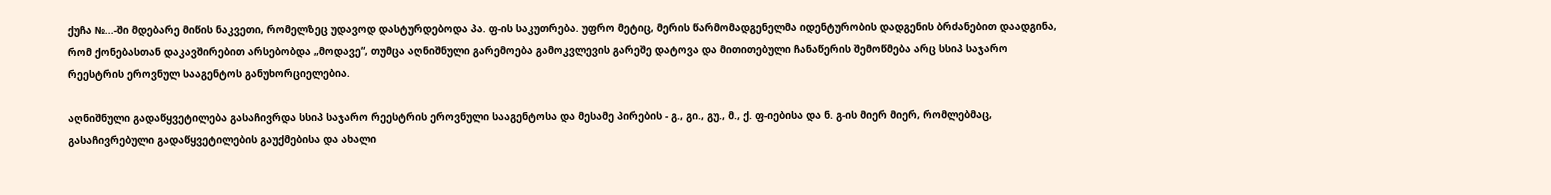ქუჩა №...-ში მდებარე მიწის ნაკვეთი, რომელზეც უდავოდ დასტურდებოდა პა. ფ-ის საკუთრება. უფრო მეტიც, მერის წარმომადგენელმა იდენტურობის დადგენის ბრძანებით დაადგინა, რომ ქონებასთან დაკავშირებით არსებობდა „მოდავე“, თუმცა აღნიშნული გარემოება გამოკვლევის გარეშე დატოვა და მითითებული ჩანაწერის შემოწმება არც სსიპ საჯარო რეესტრის ეროვნულ სააგენტოს განუხორციელებია.

აღნიშნული გადაწყვეტილება გასაჩივრდა სსიპ საჯარო რეესტრის ეროვნული სააგენტოსა და მესამე პირების - გ., გი., გუ., მ., ქ. ფ-იებისა და ნ. გ-ის მიერ მიერ, რომლებმაც, გასაჩივრებული გადაწყვეტილების გაუქმებისა და ახალი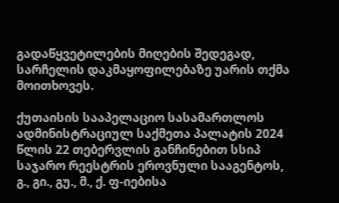გადაწყვეტილების მიღების შედეგად, სარჩელის დაკმაყოფილებაზე უარის თქმა მოითხოვეს.

ქუთაისის სააპელაციო სასამართლოს ადმინისტრაციულ საქმეთა პალატის 2024 წლის 22 თებერვლის განჩინებით სსიპ საჯარო რეესტრის ეროვნული სააგენტოს, გ., გი., გუ., მ., ქ. ფ-იებისა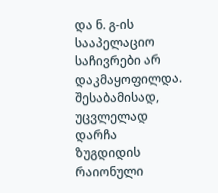და ნ. გ-ის სააპელაციო საჩივრები არ დაკმაყოფილდა. შესაბამისად, უცვლელად დარჩა ზუგდიდის რაიონული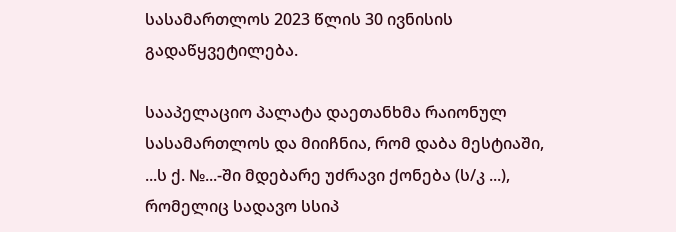სასამართლოს 2023 წლის 30 ივნისის გადაწყვეტილება.

სააპელაციო პალატა დაეთანხმა რაიონულ სასამართლოს და მიიჩნია, რომ დაბა მესტიაში, ...ს ქ. №...-ში მდებარე უძრავი ქონება (ს/კ ...), რომელიც სადავო სსიპ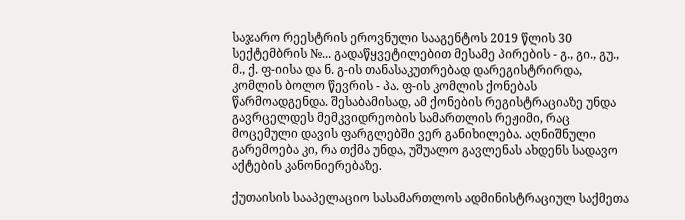საჯარო რეესტრის ეროვნული სააგენტოს 2019 წლის 30 სექტემბრის №... გადაწყვეტილებით მესამე პირების - გ., გი., გუ., მ., ქ. ფ-იისა და ნ. გ-ის თანასაკუთრებად დარეგისტრირდა, კომლის ბოლო წევრის - პა. ფ-ის კომლის ქონებას წარმოადგენდა. შესაბამისად, ამ ქონების რეგისტრაციაზე უნდა გავრცელდეს მემკვიდრეობის სამართლის რეჟიმი, რაც მოცემული დავის ფარგლებში ვერ განიხილება. აღნიშნული გარემოება კი, რა თქმა უნდა, უშუალო გავლენას ახდენს სადავო აქტების კანონიერებაზე.

ქუთაისის სააპელაციო სასამართლოს ადმინისტრაციულ საქმეთა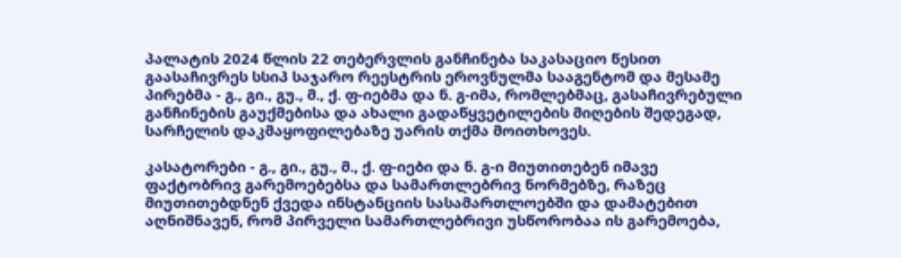პალატის 2024 წლის 22 თებერვლის განჩინება საკასაციო წესით გაასაჩივრეს სსიპ საჯარო რეესტრის ეროვნულმა სააგენტომ და მესამე პირებმა - გ., გი., გუ., მ., ქ. ფ-იებმა და ნ. გ-იმა, რომლებმაც, გასაჩივრებული განჩინების გაუქმებისა და ახალი გადაწყვეტილების მიღების შედეგად, სარჩელის დაკმაყოფილებაზე უარის თქმა მოითხოვეს.

კასატორები - გ., გი., გუ., მ., ქ. ფ-იები და ნ. გ-ი მიუთითებენ იმავე ფაქტობრივ გარემოებებსა და სამართლებრივ ნორმებზე, რაზეც მიუთითებდნენ ქვედა ინსტანციის სასამართლოებში და დამატებით აღნიშნავენ, რომ პირველი სამართლებრივი უსწორობაა ის გარემოება,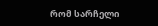რომ სარჩელი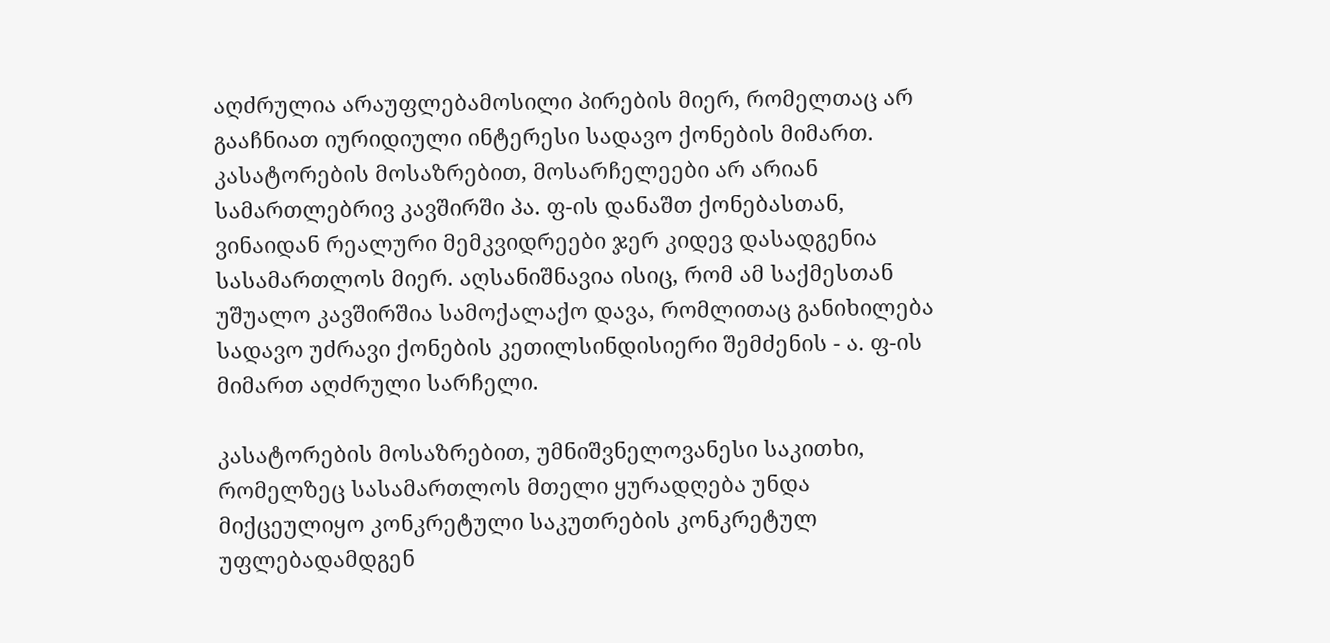აღძრულია არაუფლებამოსილი პირების მიერ, რომელთაც არ გააჩნიათ იურიდიული ინტერესი სადავო ქონების მიმართ. კასატორების მოსაზრებით, მოსარჩელეები არ არიან სამართლებრივ კავშირში პა. ფ-ის დანაშთ ქონებასთან, ვინაიდან რეალური მემკვიდრეები ჯერ კიდევ დასადგენია სასამართლოს მიერ. აღსანიშნავია ისიც, რომ ამ საქმესთან უშუალო კავშირშია სამოქალაქო დავა, რომლითაც განიხილება სადავო უძრავი ქონების კეთილსინდისიერი შემძენის - ა. ფ-ის მიმართ აღძრული სარჩელი.

კასატორების მოსაზრებით, უმნიშვნელოვანესი საკითხი, რომელზეც სასამართლოს მთელი ყურადღება უნდა მიქცეულიყო კონკრეტული საკუთრების კონკრეტულ უფლებადამდგენ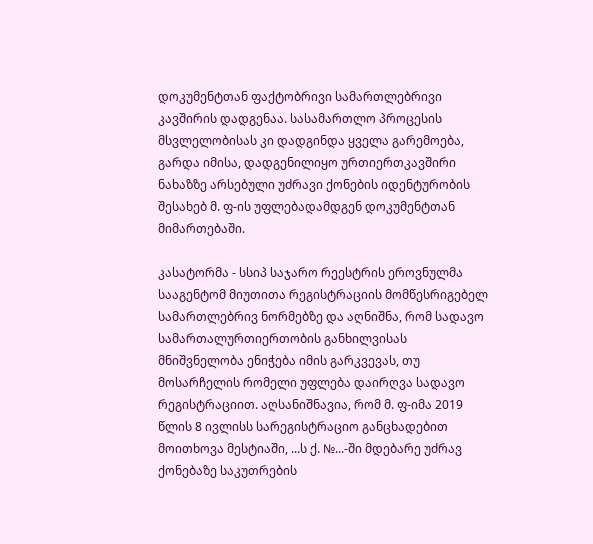დოკუმენტთან ფაქტობრივი სამართლებრივი კავშირის დადგენაა. სასამართლო პროცესის მსვლელობისას კი დადგინდა ყველა გარემოება, გარდა იმისა, დადგენილიყო ურთიერთკავშირი ნახაზზე არსებული უძრავი ქონების იდენტურობის შესახებ მ. ფ-ის უფლებადამდგენ დოკუმენტთან მიმართებაში.

კასატორმა - სსიპ საჯარო რეესტრის ეროვნულმა სააგენტომ მიუთითა რეგისტრაციის მომწესრიგებელ სამართლებრივ ნორმებზე და აღნიშნა, რომ სადავო სამართალურთიერთობის განხილვისას მნიშვნელობა ენიჭება იმის გარკვევას, თუ მოსარჩელის რომელი უფლება დაირღვა სადავო რეგისტრაციით. აღსანიშნავია, რომ მ. ფ-იმა 2019 წლის 8 ივლისს სარეგისტრაციო განცხადებით მოითხოვა მესტიაში, ...ს ქ. №...-ში მდებარე უძრავ ქონებაზე საკუთრების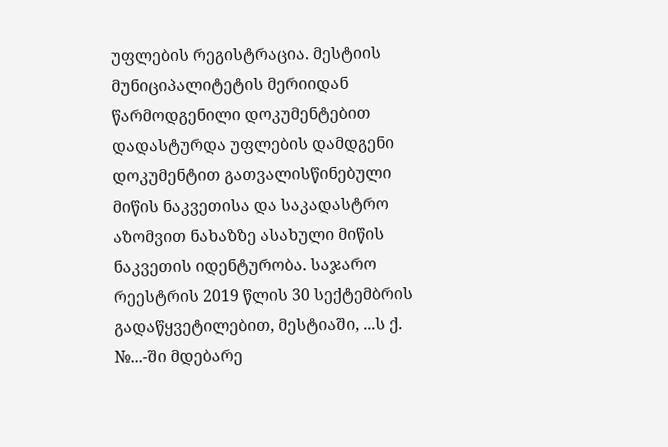უფლების რეგისტრაცია. მესტიის მუნიციპალიტეტის მერიიდან წარმოდგენილი დოკუმენტებით დადასტურდა უფლების დამდგენი დოკუმენტით გათვალისწინებული მიწის ნაკვეთისა და საკადასტრო აზომვით ნახაზზე ასახული მიწის ნაკვეთის იდენტურობა. საჯარო რეესტრის 2019 წლის 30 სექტემბრის გადაწყვეტილებით, მესტიაში, ...ს ქ. №...-ში მდებარე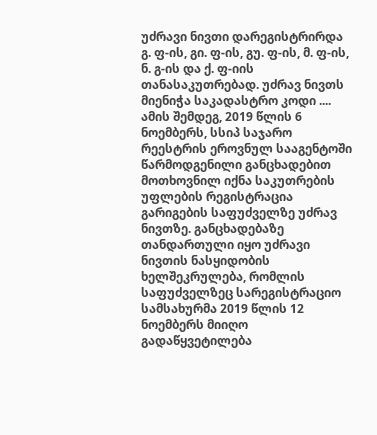უძრავი ნივთი დარეგისტრირდა გ. ფ-ის, გი. ფ-ის, გუ. ფ-ის, მ. ფ-ის, ნ. გ-ის და ქ. ფ-იის თანასაკუთრებად. უძრავ ნივთს მიენიჭა საკადასტრო კოდი .... ამის შემდეგ, 2019 წლის 6 ნოემბერს, სსიპ საჯარო რეესტრის ეროვნულ სააგენტოში წარმოდგენილი განცხადებით მოთხოვნილ იქნა საკუთრების უფლების რეგისტრაცია გარიგების საფუძველზე უძრავ ნივთზე. განცხადებაზე თანდართული იყო უძრავი ნივთის ნასყიდობის ხელშეკრულება, რომლის საფუძველზეც სარეგისტრაციო სამსახურმა 2019 წლის 12 ნოემბერს მიიღო გადაწყვეტილება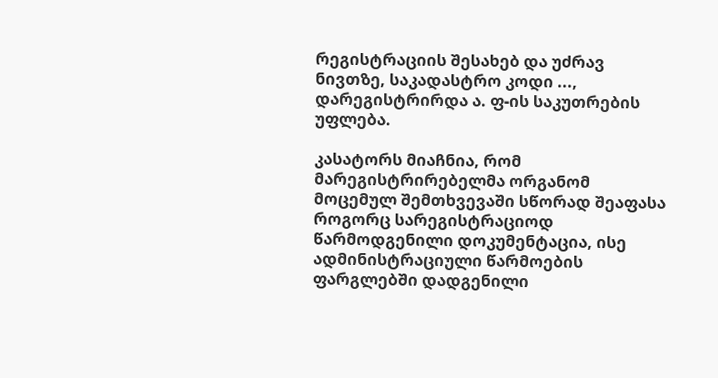რეგისტრაციის შესახებ და უძრავ ნივთზე, საკადასტრო კოდი ..., დარეგისტრირდა ა. ფ-ის საკუთრების უფლება.

კასატორს მიაჩნია, რომ მარეგისტრირებელმა ორგანომ მოცემულ შემთხვევაში სწორად შეაფასა როგორც სარეგისტრაციოდ წარმოდგენილი დოკუმენტაცია, ისე ადმინისტრაციული წარმოების ფარგლებში დადგენილი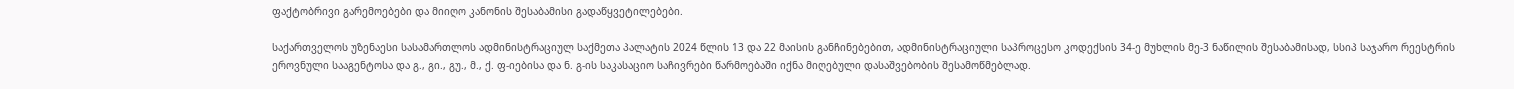ფაქტობრივი გარემოებები და მიიღო კანონის შესაბამისი გადაწყვეტილებები.

საქართველოს უზენაესი სასამართლოს ადმინისტრაციულ საქმეთა პალატის 2024 წლის 13 და 22 მაისის განჩინებებით, ადმინისტრაციული საპროცესო კოდექსის 34-ე მუხლის მე-3 ნაწილის შესაბამისად, სსიპ საჯარო რეესტრის ეროვნული სააგენტოსა და გ., გი., გუ., მ., ქ. ფ-იებისა და ნ. გ-ის საკასაციო საჩივრები წარმოებაში იქნა მიღებული დასაშვებობის შესამოწმებლად.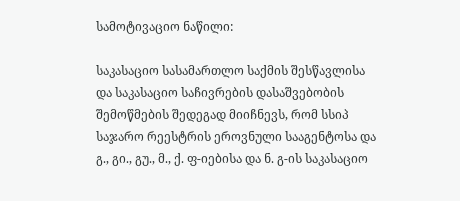სამოტივაციო ნაწილი:

საკასაციო სასამართლო საქმის შესწავლისა და საკასაციო საჩივრების დასაშვებობის შემოწმების შედეგად მიიჩნევს, რომ სსიპ საჯარო რეესტრის ეროვნული სააგენტოსა და გ., გი., გუ., მ., ქ. ფ-იებისა და ნ. გ-ის საკასაციო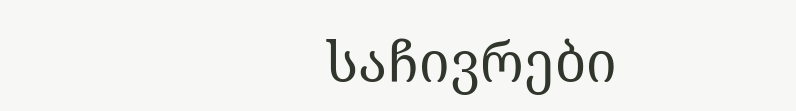საჩივრები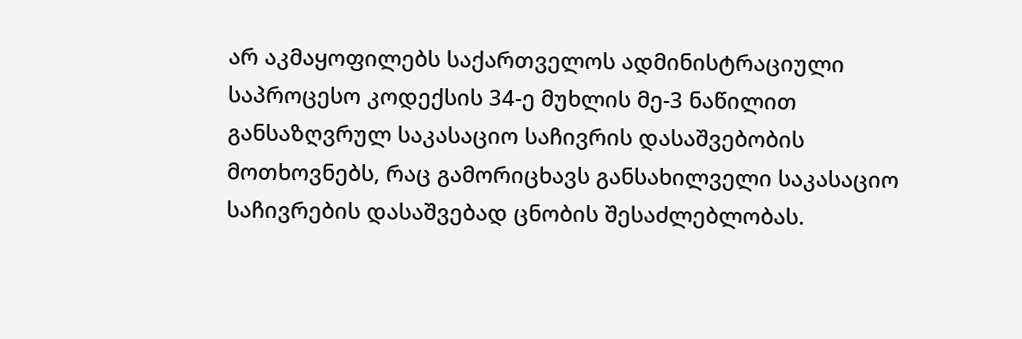არ აკმაყოფილებს საქართველოს ადმინისტრაციული საპროცესო კოდექსის 34-ე მუხლის მე-3 ნაწილით განსაზღვრულ საკასაციო საჩივრის დასაშვებობის მოთხოვნებს, რაც გამორიცხავს განსახილველი საკასაციო საჩივრების დასაშვებად ცნობის შესაძლებლობას.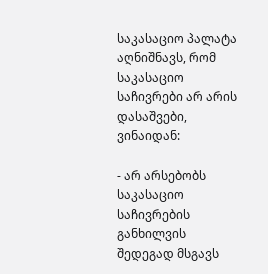საკასაციო პალატა აღნიშნავს, რომ საკასაციო საჩივრები არ არის დასაშვები, ვინაიდან:

- არ არსებობს საკასაციო საჩივრების განხილვის შედეგად მსგავს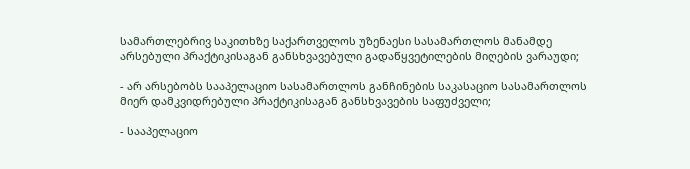სამართლებრივ საკითხზე საქართველოს უზენაესი სასამართლოს მანამდე არსებული პრაქტიკისაგან განსხვავებული გადაწყვეტილების მიღების ვარაუდი;

- არ არსებობს სააპელაციო სასამართლოს განჩინების საკასაციო სასამართლოს მიერ დამკვიდრებული პრაქტიკისაგან განსხვავების საფუძველი;

- სააპელაციო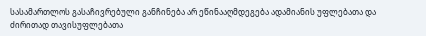სასამართლოს გასაჩივრებული განჩინება არ ეწინააღმდეგება ადამიანის უფლებათა და ძირითად თავისუფლებათა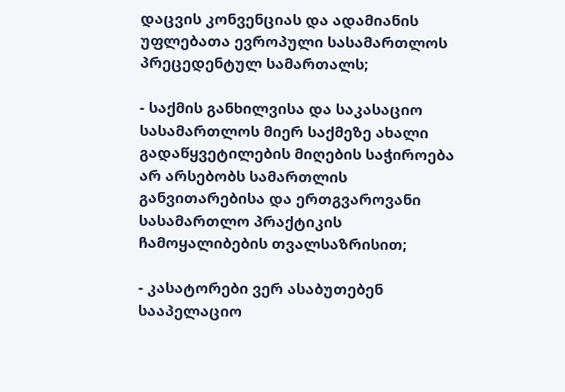დაცვის კონვენციას და ადამიანის უფლებათა ევროპული სასამართლოს პრეცედენტულ სამართალს;

- საქმის განხილვისა და საკასაციო სასამართლოს მიერ საქმეზე ახალი გადაწყვეტილების მიღების საჭიროება არ არსებობს სამართლის განვითარებისა და ერთგვაროვანი სასამართლო პრაქტიკის ჩამოყალიბების თვალსაზრისით;

- კასატორები ვერ ასაბუთებენ სააპელაციო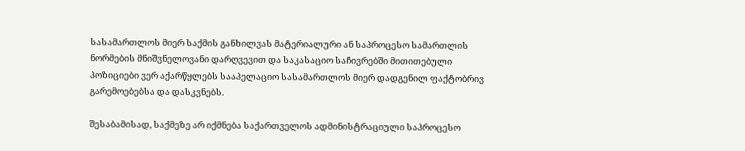სასამართლოს მიერ საქმის განხილვას მატერიალური ან საპროცესო სამართლის ნორმების მნიშვნელოვანი დარღვევით და საკასაციო საჩივრებში მითითებული პოზიციები ვერ აქარწყლებს სააპელაციო სასამართლოს მიერ დადგენილ ფაქტობრივ გარემოებებსა და დასკვნებს.

შესაბამისად, საქმეზე არ იქმნება საქართველოს ადმინისტრაციული საპროცესო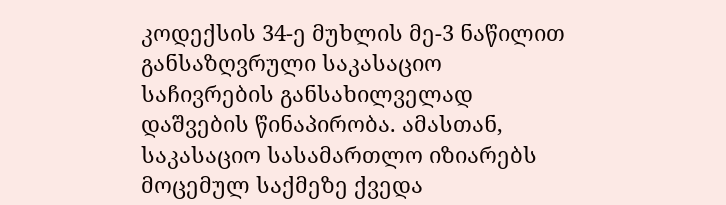კოდექსის 34-ე მუხლის მე-3 ნაწილით განსაზღვრული საკასაციო საჩივრების განსახილველად დაშვების წინაპირობა. ამასთან, საკასაციო სასამართლო იზიარებს მოცემულ საქმეზე ქვედა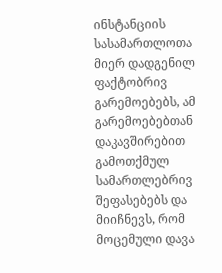ინსტანციის სასამართლოთა მიერ დადგენილ ფაქტობრივ გარემოებებს, ამ გარემოებებთან დაკავშირებით გამოთქმულ სამართლებრივ შეფასებებს და მიიჩნევს, რომ მოცემული დავა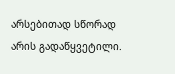არსებითად სწორად არის გადაწყვეტილი.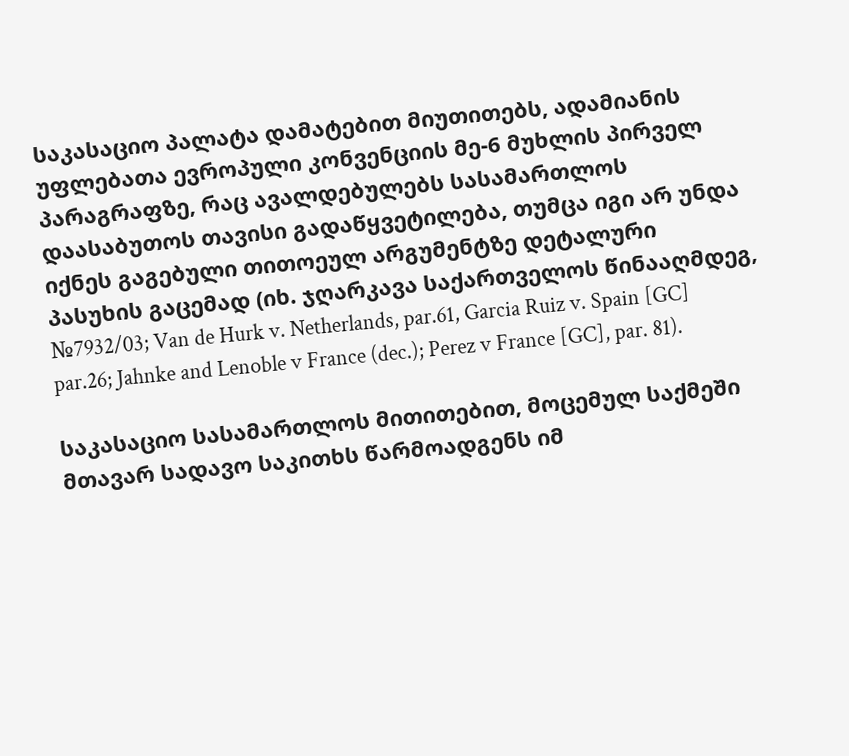საკასაციო პალატა დამატებით მიუთითებს, ადამიანის უფლებათა ევროპული კონვენციის მე-6 მუხლის პირველ პარაგრაფზე, რაც ავალდებულებს სასამართლოს დაასაბუთოს თავისი გადაწყვეტილება, თუმცა იგი არ უნდა იქნეს გაგებული თითოეულ არგუმენტზე დეტალური პასუხის გაცემად (იხ. ჯღარკავა საქართველოს წინააღმდეგ, №7932/03; Van de Hurk v. Netherlands, par.61, Garcia Ruiz v. Spain [GC] par.26; Jahnke and Lenoble v France (dec.); Perez v France [GC], par. 81).

საკასაციო სასამართლოს მითითებით, მოცემულ საქმეში მთავარ სადავო საკითხს წარმოადგენს იმ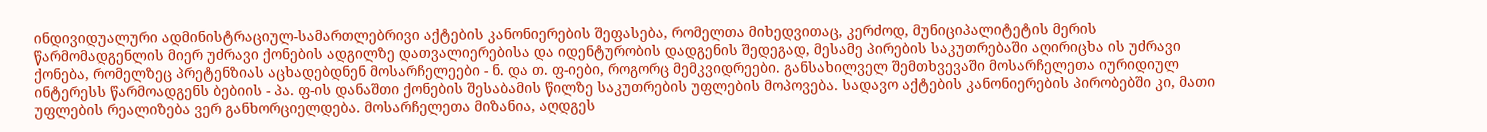ინდივიდუალური ადმინისტრაციულ-სამართლებრივი აქტების კანონიერების შეფასება, რომელთა მიხედვითაც, კერძოდ, მუნიციპალიტეტის მერის წარმომადგენლის მიერ უძრავი ქონების ადგილზე დათვალიერებისა და იდენტურობის დადგენის შედეგად, მესამე პირების საკუთრებაში აღირიცხა ის უძრავი ქონება, რომელზეც პრეტენზიას აცხადებდნენ მოსარჩელეები - ნ. და თ. ფ-იები, როგორც მემკვიდრეები. განსახილველ შემთხვევაში მოსარჩელეთა იურიდიულ ინტერესს წარმოადგენს ბებიის - პა. ფ-ის დანაშთი ქონების შესაბამის წილზე საკუთრების უფლების მოპოვება. სადავო აქტების კანონიერების პირობებში კი, მათი უფლების რეალიზება ვერ განხორციელდება. მოსარჩელეთა მიზანია, აღდგეს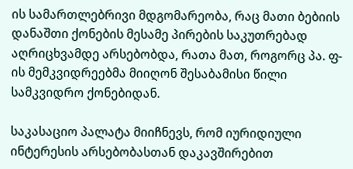ის სამართლებრივი მდგომარეობა, რაც მათი ბებიის დანაშთი ქონების მესამე პირების საკუთრებად აღრიცხვამდე არსებობდა, რათა მათ, როგორც პა. ფ-ის მემკვიდრეებმა მიიღონ შესაბამისი წილი სამკვიდრო ქონებიდან.

საკასაციო პალატა მიიჩნევს, რომ იურიდიული ინტერესის არსებობასთან დაკავშირებით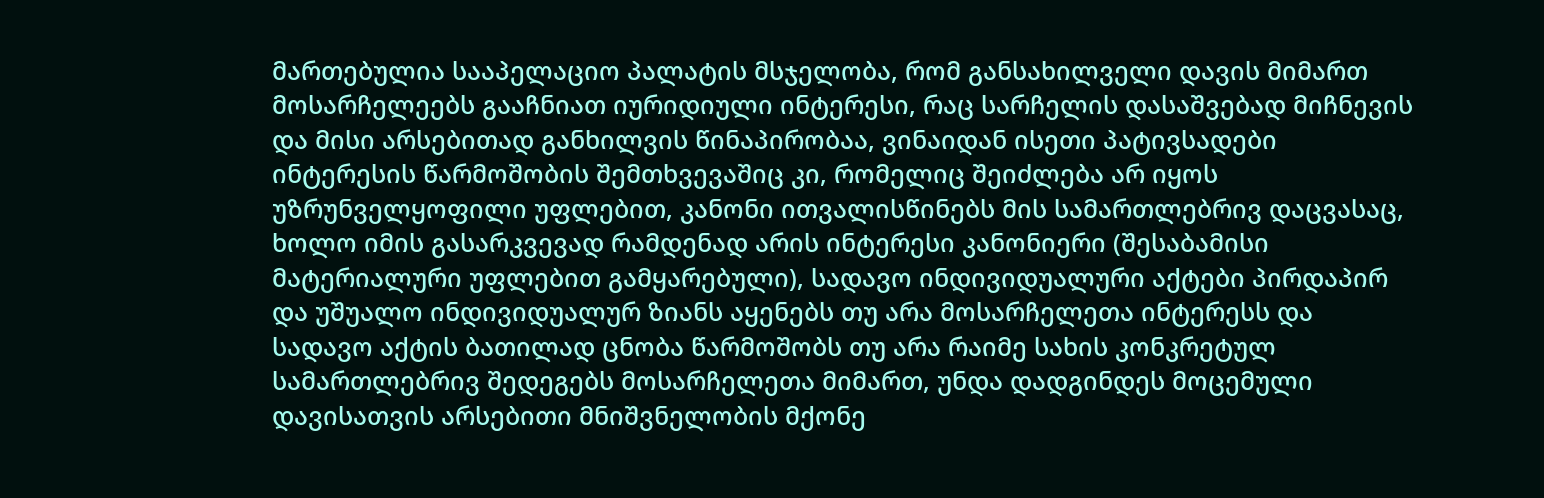მართებულია სააპელაციო პალატის მსჯელობა, რომ განსახილველი დავის მიმართ მოსარჩელეებს გააჩნიათ იურიდიული ინტერესი, რაც სარჩელის დასაშვებად მიჩნევის და მისი არსებითად განხილვის წინაპირობაა, ვინაიდან ისეთი პატივსადები ინტერესის წარმოშობის შემთხვევაშიც კი, რომელიც შეიძლება არ იყოს უზრუნველყოფილი უფლებით, კანონი ითვალისწინებს მის სამართლებრივ დაცვასაც, ხოლო იმის გასარკვევად რამდენად არის ინტერესი კანონიერი (შესაბამისი მატერიალური უფლებით გამყარებული), სადავო ინდივიდუალური აქტები პირდაპირ და უშუალო ინდივიდუალურ ზიანს აყენებს თუ არა მოსარჩელეთა ინტერესს და სადავო აქტის ბათილად ცნობა წარმოშობს თუ არა რაიმე სახის კონკრეტულ სამართლებრივ შედეგებს მოსარჩელეთა მიმართ, უნდა დადგინდეს მოცემული დავისათვის არსებითი მნიშვნელობის მქონე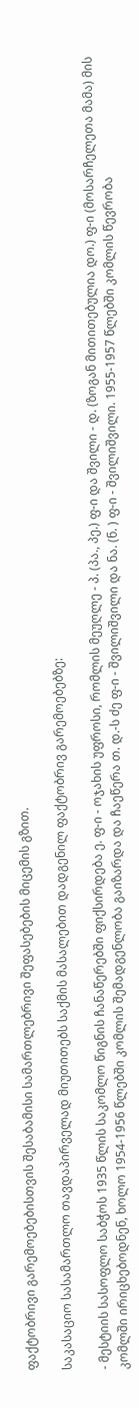ფაქტობრივი გარემოებებისთვის შესაბამისი სამართლებრივი შეფასებების მიცემის გზით.

საკასაციო სასამართლო თავდაპირველად მიუთითებს საქმის მასალებით დადგენილ ფაქტობრივ გარემოებებზე:

- მესტიის სასოფლო საბჭოს 1935 წლის საკომლო წიგნის ჩანაწერებში ფიქსირდება ე. ფ-ი - ოჯახის უფროსი, რომლის მეუღლე - პ. (პა., პე.) ფ-ი და შვილი - დ. (ზოგან მითითებულია დო.) ფ-ი (მოსარჩელეთა მამა) მის კომლში ირიცხებოდნენ, ხოლო 1954-1956 წლებში კომლის შემადგენლობა გაიზარდა და ჩაეწერა თ. დ.-ს ძე ფ-ი - შვილიშვილი და ნა. (ნ. ) ფ-ი - შვილიშვილი. 1955-1957 წლებში კომლის წევრობა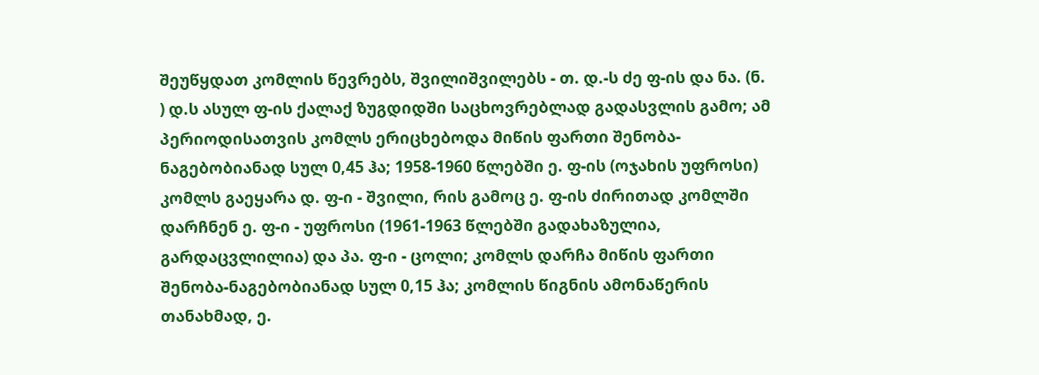შეუწყდათ კომლის წევრებს, შვილიშვილებს - თ. დ.-ს ძე ფ-ის და ნა. (ნ. ) დ.ს ასულ ფ-ის ქალაქ ზუგდიდში საცხოვრებლად გადასვლის გამო; ამ პერიოდისათვის კომლს ერიცხებოდა მიწის ფართი შენობა-ნაგებობიანად სულ 0,45 ჰა; 1958-1960 წლებში ე. ფ-ის (ოჯახის უფროსი) კომლს გაეყარა დ. ფ-ი - შვილი, რის გამოც ე. ფ-ის ძირითად კომლში დარჩნენ ე. ფ-ი - უფროსი (1961-1963 წლებში გადახაზულია, გარდაცვლილია) და პა. ფ-ი - ცოლი; კომლს დარჩა მიწის ფართი შენობა-ნაგებობიანად სულ 0,15 ჰა; კომლის წიგნის ამონაწერის თანახმად, ე.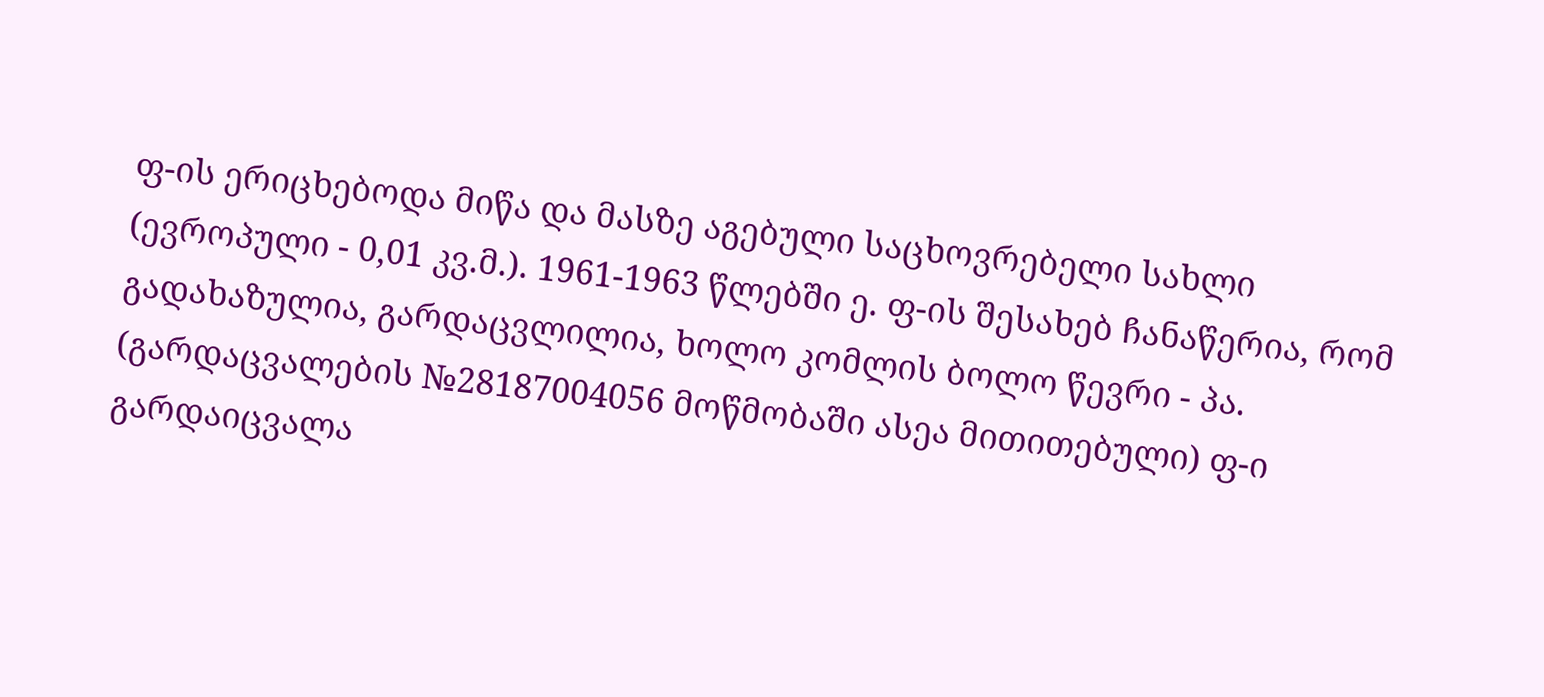ფ-ის ერიცხებოდა მიწა და მასზე აგებული საცხოვრებელი სახლი (ევროპული - 0,01 კვ.მ.). 1961-1963 წლებში ე. ფ-ის შესახებ ჩანაწერია, რომ გადახაზულია, გარდაცვლილია, ხოლო კომლის ბოლო წევრი - პა. (გარდაცვალების №28187004056 მოწმობაში ასეა მითითებული) ფ-ი გარდაიცვალა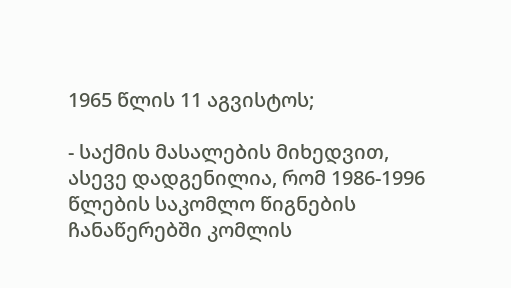1965 წლის 11 აგვისტოს;

- საქმის მასალების მიხედვით, ასევე დადგენილია, რომ 1986-1996 წლების საკომლო წიგნების ჩანაწერებში კომლის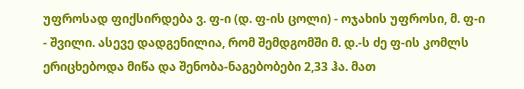უფროსად ფიქსირდება ვ. ფ-ი (დ. ფ-ის ცოლი) - ოჯახის უფროსი, მ. ფ-ი - შვილი. ასევე დადგენილია, რომ შემდგომში მ. დ.-ს ძე ფ-ის კომლს ერიცხებოდა მიწა და შენობა-ნაგებობები 2,33 ჰა. მათ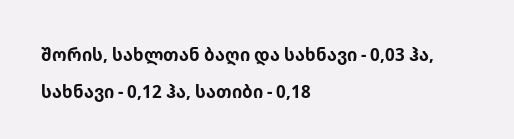შორის, სახლთან ბაღი და სახნავი - 0,03 ჰა, სახნავი - 0,12 ჰა, სათიბი - 0,18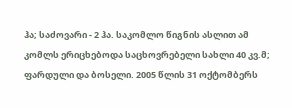ჰა; საძოვარი - 2 ჰა. საკომლო წიგნის ასლით ამ კომლს ერიცხებოდა საცხოვრებელი სახლი 40 კვ.მ; ფარდული და ბოსელი. 2005 წლის 31 ოქტომბერს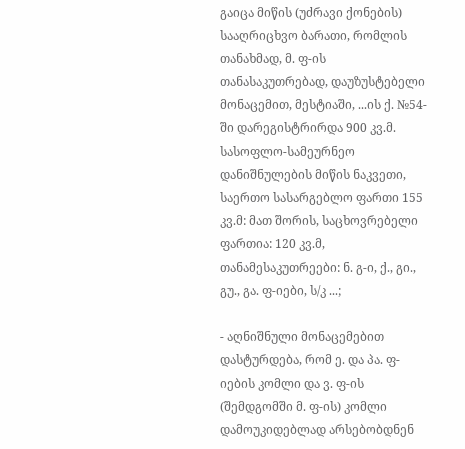გაიცა მიწის (უძრავი ქონების) სააღრიცხვო ბარათი, რომლის თანახმად, მ. ფ-ის თანასაკუთრებად, დაუზუსტებელი მონაცემით, მესტიაში, ...ის ქ. №54-ში დარეგისტრირდა 900 კვ.მ. სასოფლო-სამეურნეო დანიშნულების მიწის ნაკვეთი, საერთო სასარგებლო ფართი 155 კვ.მ: მათ შორის, საცხოვრებელი ფართია: 120 კვ.მ, თანამესაკუთრეები: ნ. გ-ი, ქ., გი., გუ., გა. ფ-იები, ს/კ ...;

- აღნიშნული მონაცემებით დასტურდება, რომ ე. და პა. ფ-იების კომლი და ვ. ფ-ის (შემდგომში მ. ფ-ის) კომლი დამოუკიდებლად არსებობდნენ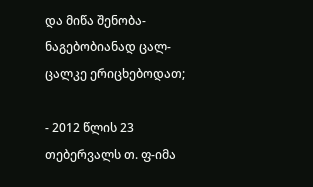და მიწა შენობა-ნაგებობიანად ცალ-ცალკე ერიცხებოდათ;

- 2012 წლის 23 თებერვალს თ. ფ-იმა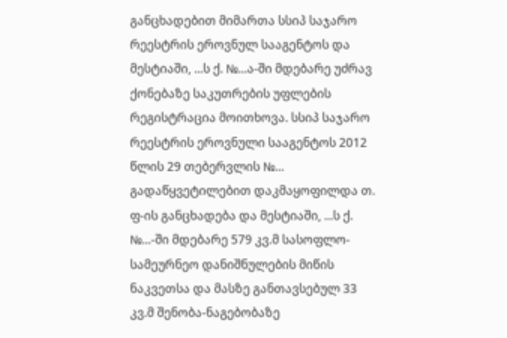განცხადებით მიმართა სსიპ საჯარო რეესტრის ეროვნულ სააგენტოს და მესტიაში, ...ს ქ. №...ა-ში მდებარე უძრავ ქონებაზე საკუთრების უფლების რეგისტრაცია მოითხოვა. სსიპ საჯარო რეესტრის ეროვნული სააგენტოს 2012 წლის 29 თებერვლის №... გადაწყვეტილებით დაკმაყოფილდა თ. ფ-ის განცხადება და მესტიაში, ...ს ქ. №...-ში მდებარე 579 კვ.მ სასოფლო-სამეურნეო დანიშნულების მიწის ნაკვეთსა და მასზე განთავსებულ 33 კვ.მ შენობა-ნაგებობაზე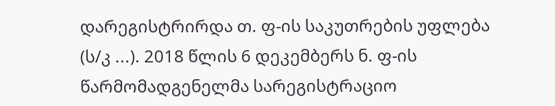დარეგისტრირდა თ. ფ-ის საკუთრების უფლება (ს/კ ...). 2018 წლის 6 დეკემბერს ნ. ფ-ის წარმომადგენელმა სარეგისტრაციო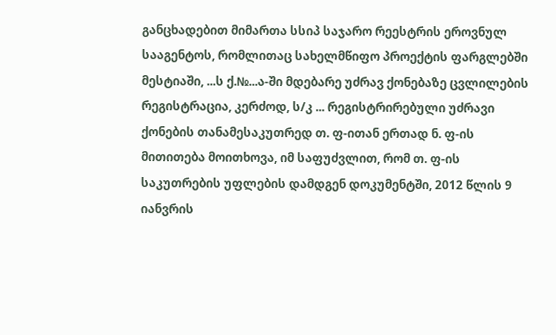განცხადებით მიმართა სსიპ საჯარო რეესტრის ეროვნულ სააგენტოს, რომლითაც სახელმწიფო პროექტის ფარგლებში მესტიაში, ...ს ქ.№...ა-ში მდებარე უძრავ ქონებაზე ცვლილების რეგისტრაცია, კერძოდ, ს/კ ... რეგისტრირებული უძრავი ქონების თანამესაკუთრედ თ. ფ-ითან ერთად ნ. ფ-ის მითითება მოითხოვა, იმ საფუძვლით, რომ თ. ფ-ის საკუთრების უფლების დამდგენ დოკუმენტში, 2012 წლის 9 იანვრის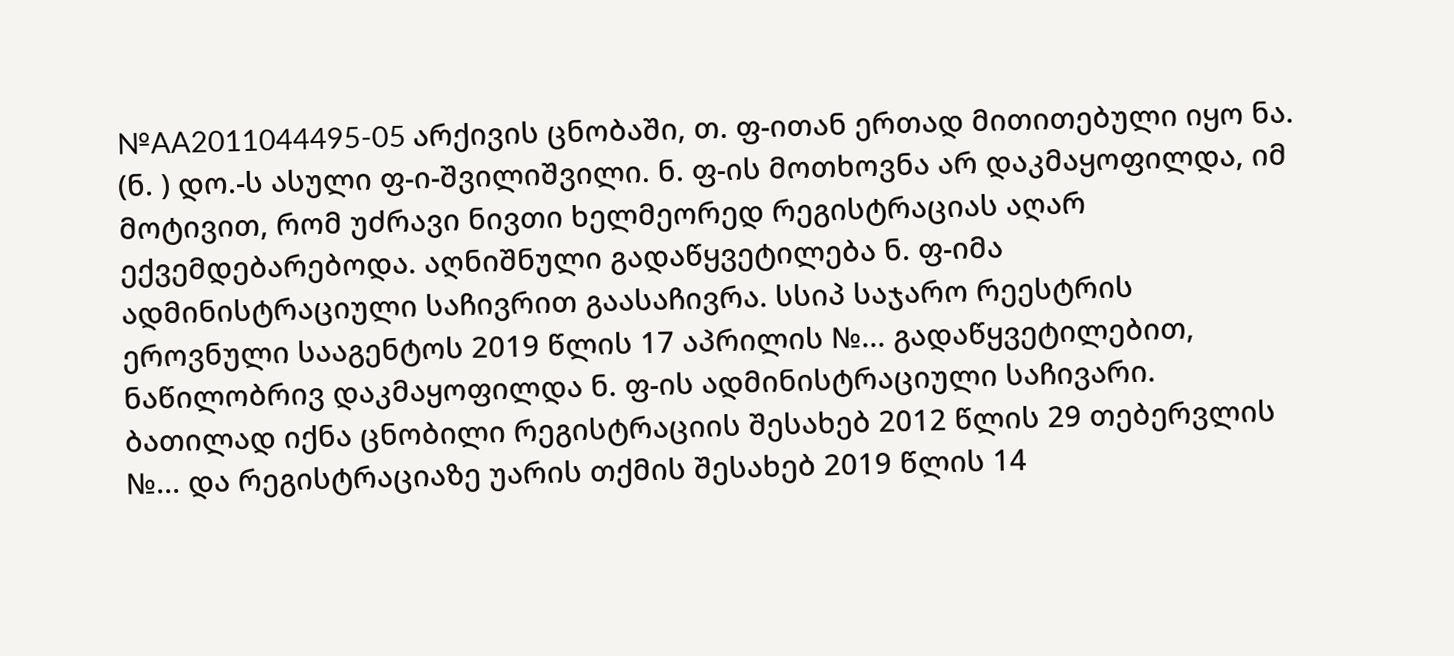№AA2011044495-05 არქივის ცნობაში, თ. ფ-ითან ერთად მითითებული იყო ნა. (ნ. ) დო.-ს ასული ფ-ი-შვილიშვილი. ნ. ფ-ის მოთხოვნა არ დაკმაყოფილდა, იმ მოტივით, რომ უძრავი ნივთი ხელმეორედ რეგისტრაციას აღარ ექვემდებარებოდა. აღნიშნული გადაწყვეტილება ნ. ფ-იმა ადმინისტრაციული საჩივრით გაასაჩივრა. სსიპ საჯარო რეესტრის ეროვნული სააგენტოს 2019 წლის 17 აპრილის №... გადაწყვეტილებით, ნაწილობრივ დაკმაყოფილდა ნ. ფ-ის ადმინისტრაციული საჩივარი. ბათილად იქნა ცნობილი რეგისტრაციის შესახებ 2012 წლის 29 თებერვლის №... და რეგისტრაციაზე უარის თქმის შესახებ 2019 წლის 14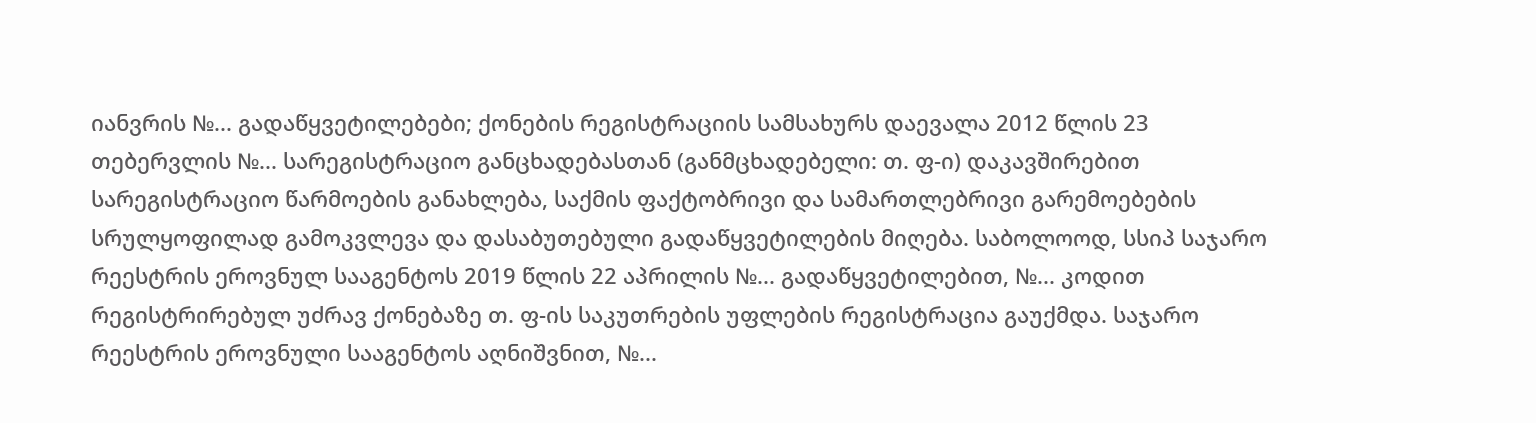იანვრის №... გადაწყვეტილებები; ქონების რეგისტრაციის სამსახურს დაევალა 2012 წლის 23 თებერვლის №... სარეგისტრაციო განცხადებასთან (განმცხადებელი: თ. ფ-ი) დაკავშირებით სარეგისტრაციო წარმოების განახლება, საქმის ფაქტობრივი და სამართლებრივი გარემოებების სრულყოფილად გამოკვლევა და დასაბუთებული გადაწყვეტილების მიღება. საბოლოოდ, სსიპ საჯარო რეესტრის ეროვნულ სააგენტოს 2019 წლის 22 აპრილის №... გადაწყვეტილებით, №... კოდით რეგისტრირებულ უძრავ ქონებაზე თ. ფ-ის საკუთრების უფლების რეგისტრაცია გაუქმდა. საჯარო რეესტრის ეროვნული სააგენტოს აღნიშვნით, №...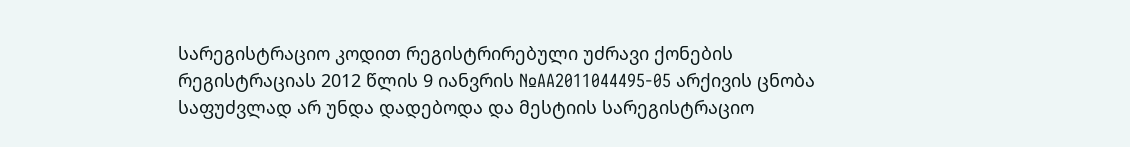სარეგისტრაციო კოდით რეგისტრირებული უძრავი ქონების რეგისტრაციას 2012 წლის 9 იანვრის №AA2011044495-05 არქივის ცნობა საფუძვლად არ უნდა დადებოდა და მესტიის სარეგისტრაციო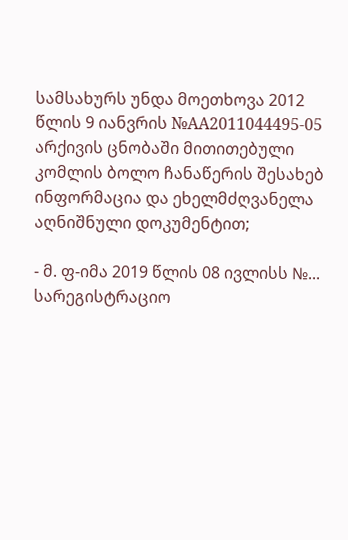სამსახურს უნდა მოეთხოვა 2012 წლის 9 იანვრის №AA2011044495-05 არქივის ცნობაში მითითებული კომლის ბოლო ჩანაწერის შესახებ ინფორმაცია და ეხელმძღვანელა აღნიშნული დოკუმენტით;

- მ. ფ-იმა 2019 წლის 08 ივლისს №... სარეგისტრაციო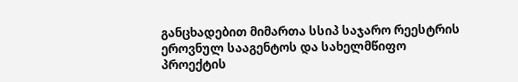განცხადებით მიმართა სსიპ საჯარო რეესტრის ეროვნულ სააგენტოს და სახელმწიფო პროექტის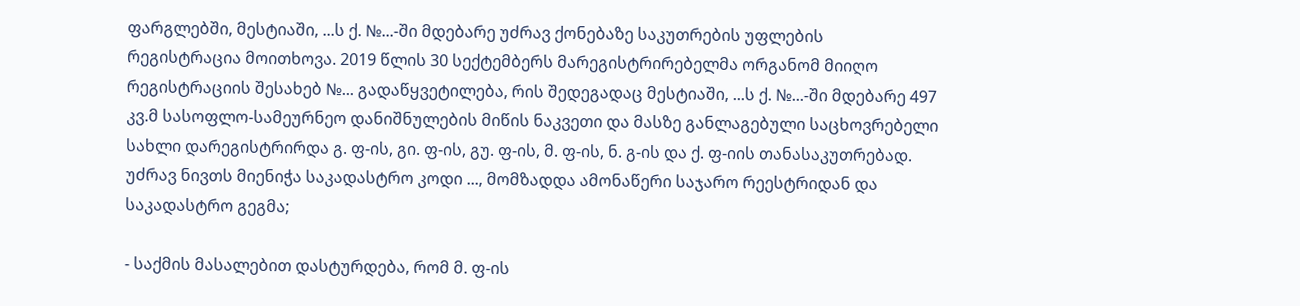ფარგლებში, მესტიაში, ...ს ქ. №...-ში მდებარე უძრავ ქონებაზე საკუთრების უფლების რეგისტრაცია მოითხოვა. 2019 წლის 30 სექტემბერს მარეგისტრირებელმა ორგანომ მიიღო რეგისტრაციის შესახებ №... გადაწყვეტილება, რის შედეგადაც მესტიაში, ...ს ქ. №...-ში მდებარე 497 კვ.მ სასოფლო-სამეურნეო დანიშნულების მიწის ნაკვეთი და მასზე განლაგებული საცხოვრებელი სახლი დარეგისტრირდა გ. ფ-ის, გი. ფ-ის, გუ. ფ-ის, მ. ფ-ის, ნ. გ-ის და ქ. ფ-იის თანასაკუთრებად. უძრავ ნივთს მიენიჭა საკადასტრო კოდი ..., მომზადდა ამონაწერი საჯარო რეესტრიდან და საკადასტრო გეგმა;

- საქმის მასალებით დასტურდება, რომ მ. ფ-ის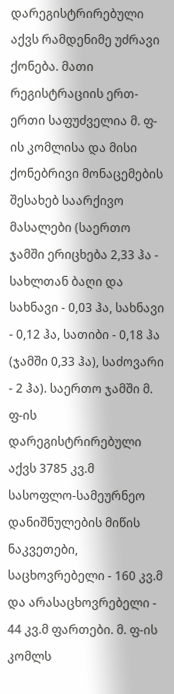დარეგისტრირებული აქვს რამდენიმე უძრავი ქონება. მათი რეგისტრაციის ერთ-ერთი საფუძველია მ. ფ-ის კომლისა და მისი ქონებრივი მონაცემების შესახებ საარქივო მასალები (საერთო ჯამში ერიცხება 2,33 ჰა - სახლთან ბაღი და სახნავი - 0,03 ჰა, სახნავი - 0,12 ჰა, სათიბი - 0,18 ჰა (ჯამში 0,33 ჰა), საძოვარი - 2 ჰა). საერთო ჯამში მ. ფ-ის დარეგისტრირებული აქვს 3785 კვ.მ სასოფლო-სამეურნეო დანიშნულების მიწის ნაკვეთები, საცხოვრებელი - 160 კვ.მ და არასაცხოვრებელი - 44 კვ.მ ფართები. მ. ფ-ის კომლს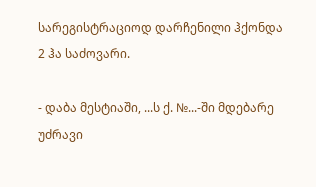სარეგისტრაციოდ დარჩენილი ჰქონდა 2 ჰა საძოვარი.

- დაბა მესტიაში, ...ს ქ. №...-ში მდებარე უძრავი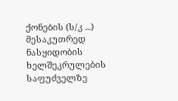ქონების (ს/კ ...) მესაკუთრედ ნასყიდობის ხელშეკრულების საფუძველზე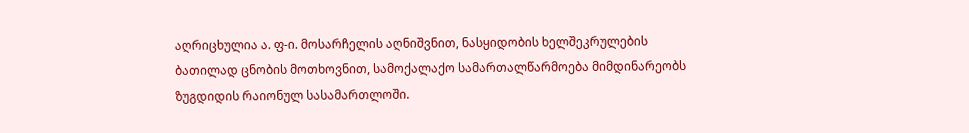აღრიცხულია ა. ფ-ი. მოსარჩელის აღნიშვნით, ნასყიდობის ხელშეკრულების ბათილად ცნობის მოთხოვნით, სამოქალაქო სამართალწარმოება მიმდინარეობს ზუგდიდის რაიონულ სასამართლოში.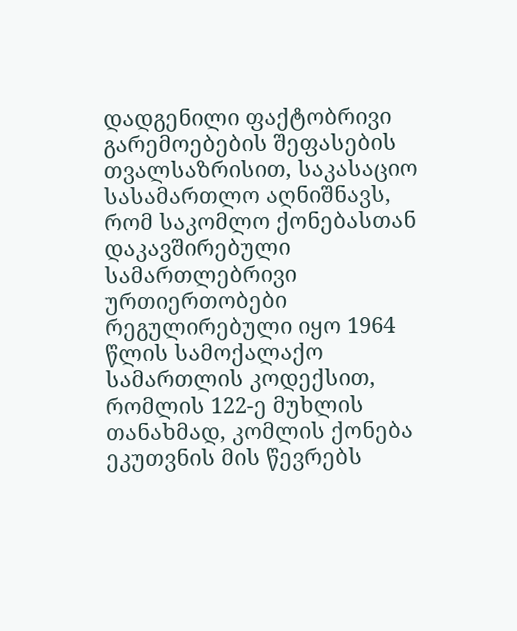დადგენილი ფაქტობრივი გარემოებების შეფასების თვალსაზრისით, საკასაციო სასამართლო აღნიშნავს, რომ საკომლო ქონებასთან დაკავშირებული სამართლებრივი ურთიერთობები რეგულირებული იყო 1964 წლის სამოქალაქო სამართლის კოდექსით, რომლის 122-ე მუხლის თანახმად, კომლის ქონება ეკუთვნის მის წევრებს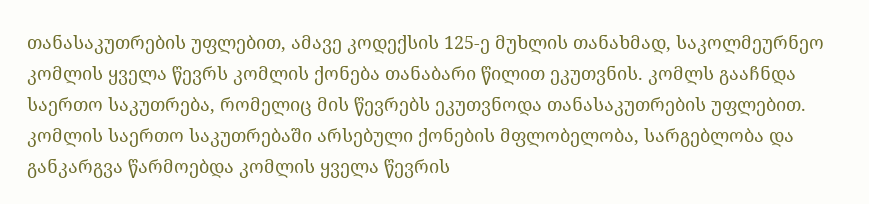თანასაკუთრების უფლებით, ამავე კოდექსის 125-ე მუხლის თანახმად, საკოლმეურნეო კომლის ყველა წევრს კომლის ქონება თანაბარი წილით ეკუთვნის. კომლს გააჩნდა საერთო საკუთრება, რომელიც მის წევრებს ეკუთვნოდა თანასაკუთრების უფლებით. კომლის საერთო საკუთრებაში არსებული ქონების მფლობელობა, სარგებლობა და განკარგვა წარმოებდა კომლის ყველა წევრის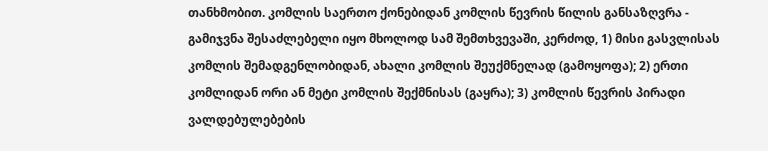თანხმობით. კომლის საერთო ქონებიდან კომლის წევრის წილის განსაზღვრა - გამიჯვნა შესაძლებელი იყო მხოლოდ სამ შემთხვევაში, კერძოდ, 1) მისი გასვლისას კომლის შემადგენლობიდან, ახალი კომლის შეუქმნელად (გამოყოფა); 2) ერთი კომლიდან ორი ან მეტი კომლის შექმნისას (გაყრა); 3) კომლის წევრის პირადი ვალდებულებების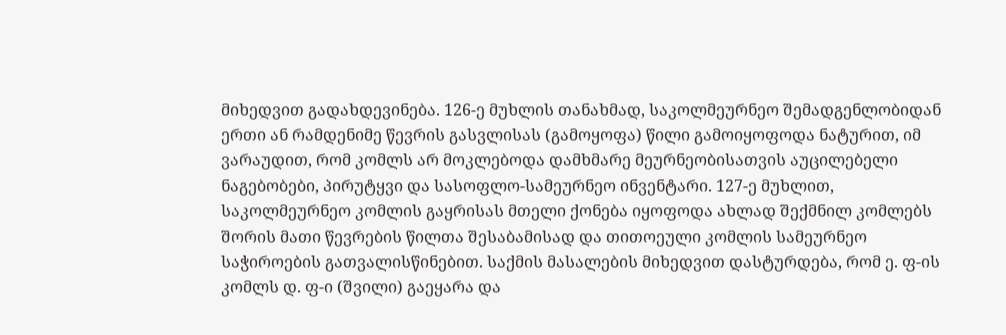მიხედვით გადახდევინება. 126-ე მუხლის თანახმად, საკოლმეურნეო შემადგენლობიდან ერთი ან რამდენიმე წევრის გასვლისას (გამოყოფა) წილი გამოიყოფოდა ნატურით, იმ ვარაუდით, რომ კომლს არ მოკლებოდა დამხმარე მეურნეობისათვის აუცილებელი ნაგებობები, პირუტყვი და სასოფლო-სამეურნეო ინვენტარი. 127-ე მუხლით, საკოლმეურნეო კომლის გაყრისას მთელი ქონება იყოფოდა ახლად შექმნილ კომლებს შორის მათი წევრების წილთა შესაბამისად და თითოეული კომლის სამეურნეო საჭიროების გათვალისწინებით. საქმის მასალების მიხედვით დასტურდება, რომ ე. ფ-ის კომლს დ. ფ-ი (შვილი) გაეყარა და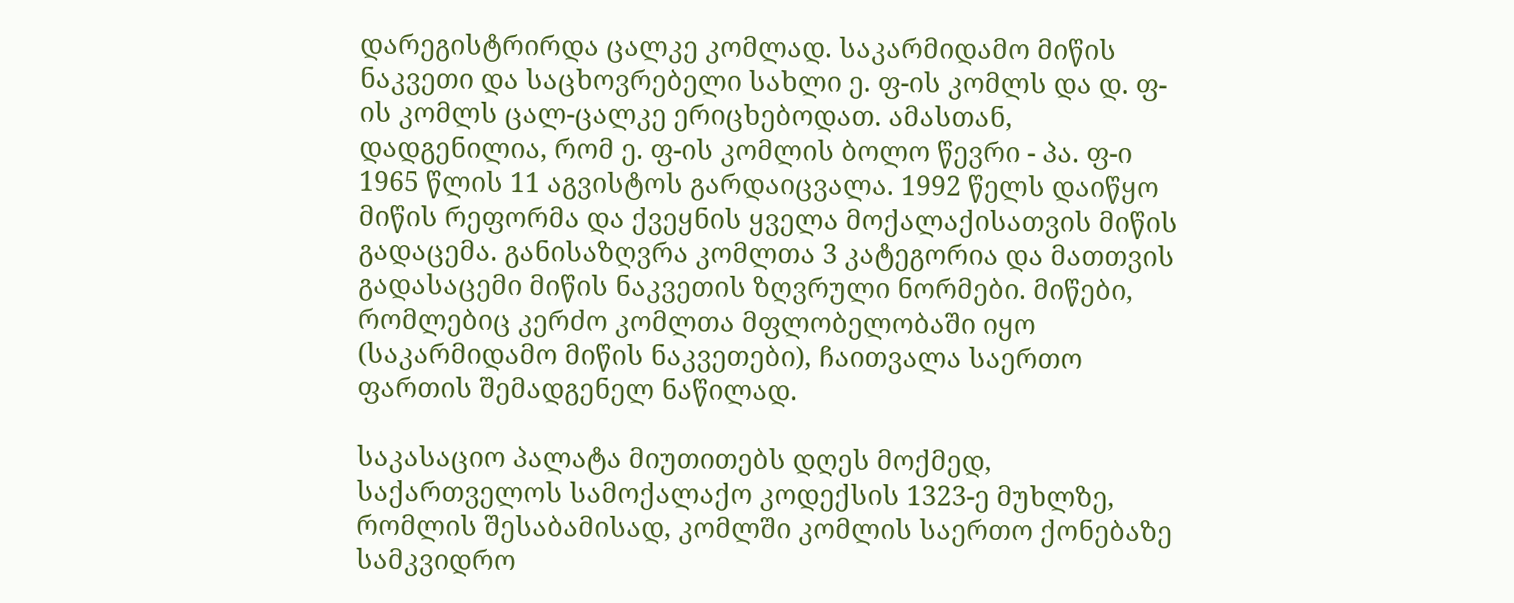დარეგისტრირდა ცალკე კომლად. საკარმიდამო მიწის ნაკვეთი და საცხოვრებელი სახლი ე. ფ-ის კომლს და დ. ფ-ის კომლს ცალ-ცალკე ერიცხებოდათ. ამასთან, დადგენილია, რომ ე. ფ-ის კომლის ბოლო წევრი - პა. ფ-ი 1965 წლის 11 აგვისტოს გარდაიცვალა. 1992 წელს დაიწყო მიწის რეფორმა და ქვეყნის ყველა მოქალაქისათვის მიწის გადაცემა. განისაზღვრა კომლთა 3 კატეგორია და მათთვის გადასაცემი მიწის ნაკვეთის ზღვრული ნორმები. მიწები, რომლებიც კერძო კომლთა მფლობელობაში იყო (საკარმიდამო მიწის ნაკვეთები), ჩაითვალა საერთო ფართის შემადგენელ ნაწილად.

საკასაციო პალატა მიუთითებს დღეს მოქმედ, საქართველოს სამოქალაქო კოდექსის 1323-ე მუხლზე, რომლის შესაბამისად, კომლში კომლის საერთო ქონებაზე სამკვიდრო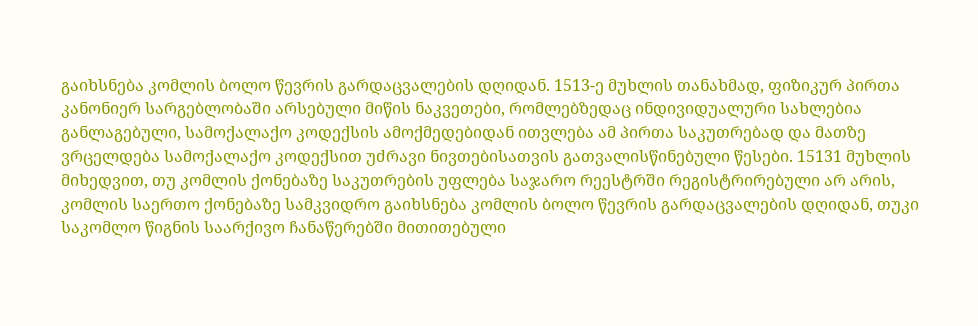გაიხსნება კომლის ბოლო წევრის გარდაცვალების დღიდან. 1513-ე მუხლის თანახმად, ფიზიკურ პირთა კანონიერ სარგებლობაში არსებული მიწის ნაკვეთები, რომლებზედაც ინდივიდუალური სახლებია განლაგებული, სამოქალაქო კოდექსის ამოქმედებიდან ითვლება ამ პირთა საკუთრებად და მათზე ვრცელდება სამოქალაქო კოდექსით უძრავი ნივთებისათვის გათვალისწინებული წესები. 15131 მუხლის მიხედვით, თუ კომლის ქონებაზე საკუთრების უფლება საჯარო რეესტრში რეგისტრირებული არ არის, კომლის საერთო ქონებაზე სამკვიდრო გაიხსნება კომლის ბოლო წევრის გარდაცვალების დღიდან, თუკი საკომლო წიგნის საარქივო ჩანაწერებში მითითებული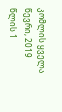კომლის ყველა წევრი, 2019 წლის 1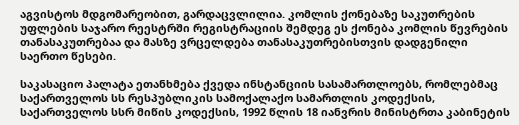აგვისტოს მდგომარეობით, გარდაცვლილია. კომლის ქონებაზე საკუთრების უფლების საჯარო რეესტრში რეგისტრაციის შემდეგ ეს ქონება კომლის წევრების თანასაკუთრებაა და მასზე ვრცელდება თანასაკუთრებისთვის დადგენილი საერთო წესები.

საკასაციო პალატა ეთანხმება ქვედა ინსტანციის სასამართლოებს, რომლებმაც საქართველოს სს რესპუბლიკის სამოქალაქო სამართლის კოდექსის, საქართველოს სსრ მიწის კოდექსის, 1992 წლის 18 იანვრის მინისტრთა კაბინეტის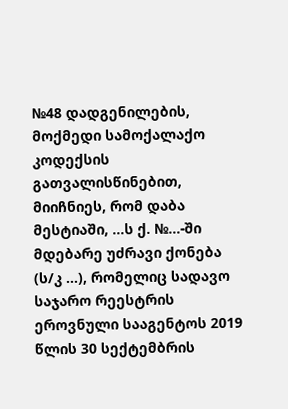№48 დადგენილების, მოქმედი სამოქალაქო კოდექსის გათვალისწინებით, მიიჩნიეს, რომ დაბა მესტიაში, ...ს ქ. №...-ში მდებარე უძრავი ქონება (ს/კ ...), რომელიც სადავო საჯარო რეესტრის ეროვნული სააგენტოს 2019 წლის 30 სექტემბრის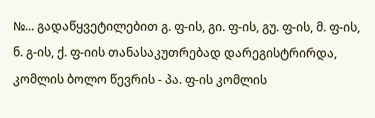№... გადაწყვეტილებით გ. ფ-ის, გი. ფ-ის, გუ. ფ-ის, მ. ფ-ის, ნ. გ-ის, ქ. ფ-იის თანასაკუთრებად დარეგისტრირდა, კომლის ბოლო წევრის - პა. ფ-ის კომლის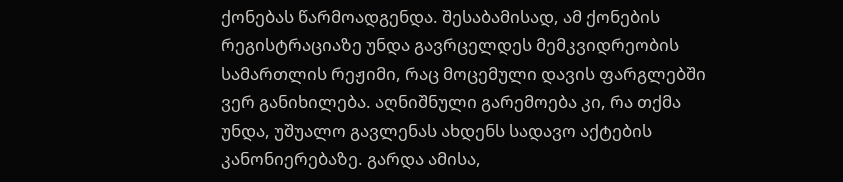ქონებას წარმოადგენდა. შესაბამისად, ამ ქონების რეგისტრაციაზე უნდა გავრცელდეს მემკვიდრეობის სამართლის რეჟიმი, რაც მოცემული დავის ფარგლებში ვერ განიხილება. აღნიშნული გარემოება კი, რა თქმა უნდა, უშუალო გავლენას ახდენს სადავო აქტების კანონიერებაზე. გარდა ამისა,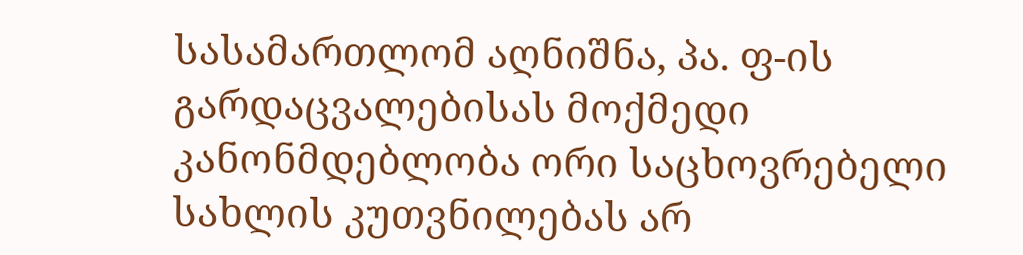სასამართლომ აღნიშნა, პა. ფ-ის გარდაცვალებისას მოქმედი კანონმდებლობა ორი საცხოვრებელი სახლის კუთვნილებას არ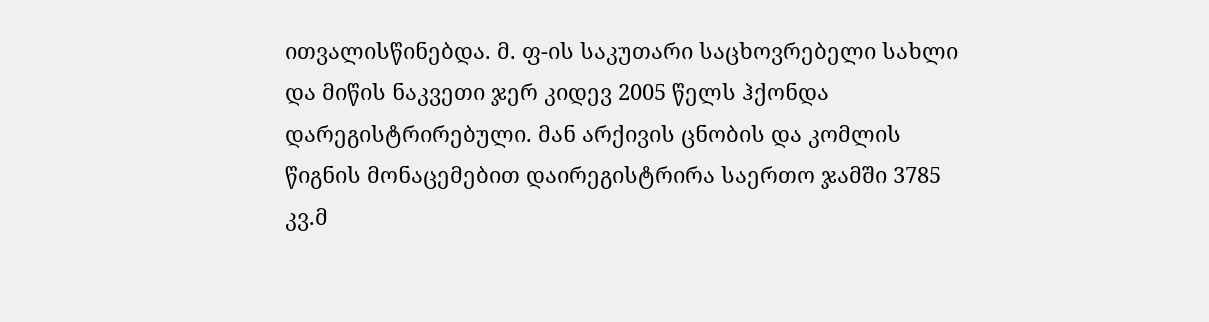ითვალისწინებდა. მ. ფ-ის საკუთარი საცხოვრებელი სახლი და მიწის ნაკვეთი ჯერ კიდევ 2005 წელს ჰქონდა დარეგისტრირებული. მან არქივის ცნობის და კომლის წიგნის მონაცემებით დაირეგისტრირა საერთო ჯამში 3785 კვ.მ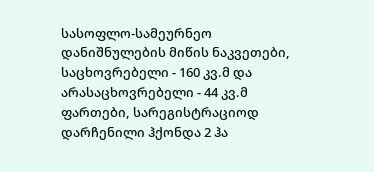სასოფლო-სამეურნეო დანიშნულების მიწის ნაკვეთები, საცხოვრებელი - 160 კვ.მ და არასაცხოვრებელი - 44 კვ.მ ფართები, სარეგისტრაციოდ დარჩენილი ჰქონდა 2 ჰა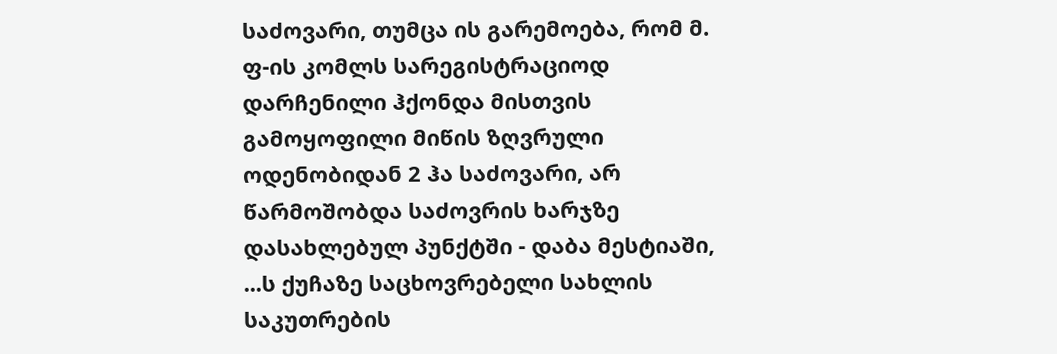საძოვარი, თუმცა ის გარემოება, რომ მ. ფ-ის კომლს სარეგისტრაციოდ დარჩენილი ჰქონდა მისთვის გამოყოფილი მიწის ზღვრული ოდენობიდან 2 ჰა საძოვარი, არ წარმოშობდა საძოვრის ხარჯზე დასახლებულ პუნქტში - დაბა მესტიაში, ...ს ქუჩაზე საცხოვრებელი სახლის საკუთრების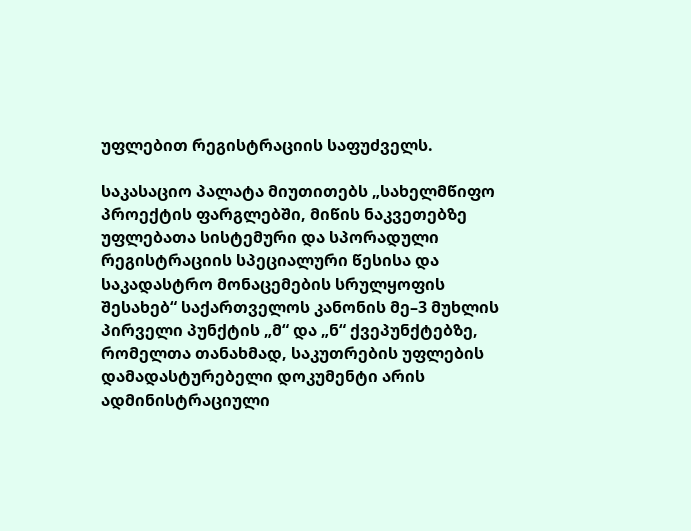უფლებით რეგისტრაციის საფუძველს.

საკასაციო პალატა მიუთითებს „სახელმწიფო პროექტის ფარგლებში, მიწის ნაკვეთებზე უფლებათა სისტემური და სპორადული რეგისტრაციის სპეციალური წესისა და საკადასტრო მონაცემების სრულყოფის შესახებ“ საქართველოს კანონის მე–3 მუხლის პირველი პუნქტის „მ“ და „ნ“ ქვეპუნქტებზე, რომელთა თანახმად, საკუთრების უფლების დამადასტურებელი დოკუმენტი არის ადმინისტრაციული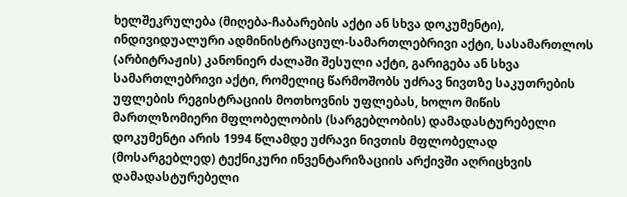ხელშეკრულება (მიღება-ჩაბარების აქტი ან სხვა დოკუმენტი), ინდივიდუალური ადმინისტრაციულ-სამართლებრივი აქტი, სასამართლოს (არბიტრაჟის) კანონიერ ძალაში შესული აქტი, გარიგება ან სხვა სამართლებრივი აქტი, რომელიც წარმოშობს უძრავ ნივთზე საკუთრების უფლების რეგისტრაციის მოთხოვნის უფლებას, ხოლო მიწის მართლზომიერი მფლობელობის (სარგებლობის) დამადასტურებელი დოკუმენტი არის 1994 წლამდე უძრავი ნივთის მფლობელად (მოსარგებლედ) ტექნიკური ინვენტარიზაციის არქივში აღრიცხვის დამადასტურებელი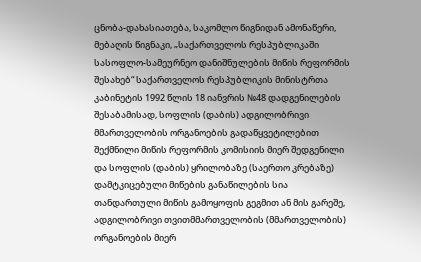ცნობა-დახასიათება, საკომლო წიგნიდან ამონაწერი, მებაღის წიგნაკი, „საქართველოს რესპუბლიკაში სასოფლო-სამეურნეო დანიშნულების მიწის რეფორმის შესახებ“ საქართველოს რესპუბლიკის მინისტრთა კაბინეტის 1992 წლის 18 იანვრის №48 დადგენილების შესაბამისად, სოფლის (დაბის) ადგილობრივი მმართველობის ორგანოების გადაწყვეტილებით შექმნილი მიწის რეფორმის კომისიის მიერ შედგენილი და სოფლის (დაბის) ყრილობაზე (საერთო კრებაზე) დამტკიცებული მიწების განაწილების სია თანდართული მიწის გამოყოფის გეგმით ან მის გარეშე, ადგილობრივი თვითმმართველობის (მმართველობის) ორგანოების მიერ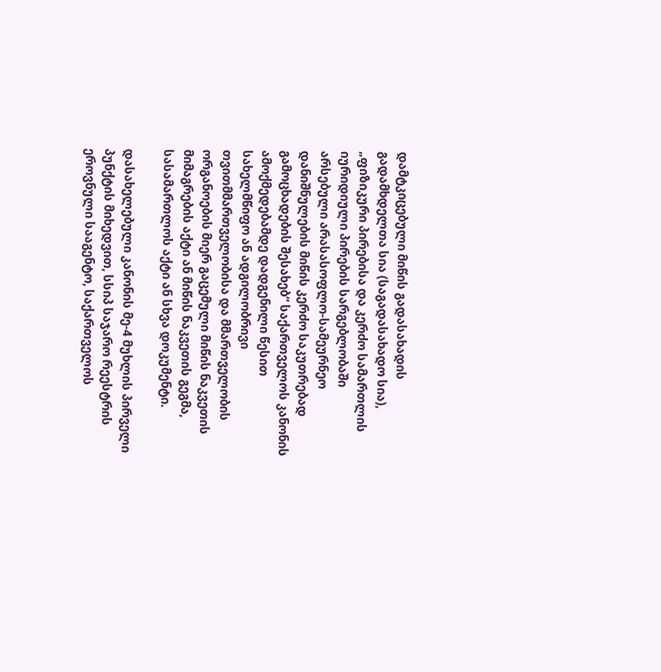დამტკიცებული მიწის გადასახადის გადამხდელთა სია (საგადასახადო სია), „ფიზიკური პირებისა და კერძო სამართლის იურიდიული პირების სარგებლობაში არსებული არასასოფლო-სამეურნეო დანიშნულების მიწის კერძო საკუთრებად გამოცხადების შესახებ“ საქართველოს კანონის ამოქმედებამდე დადგენილი წესით სახელმწიფო ან ადგილობრივი თვითმმართველობისა და მმართველობის ორგანოების მიერ გაცემული მიწის ნაკვეთის მიმაგრების აქტი ან მიწის ნაკვეთის გეგმა, სასამართლოს აქტი ან სხვა დოკუმენტი.

დასახელებული კანონის მე-4 მუხლის პირველი პუნქტის მიხედვით, სსიპ საჯარო რეესტრის ეროვნული სააგენტო, საქართველოს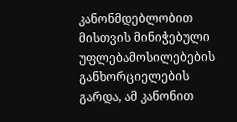კანონმდებლობით მისთვის მინიჭებული უფლებამოსილებების განხორციელების გარდა, ამ კანონით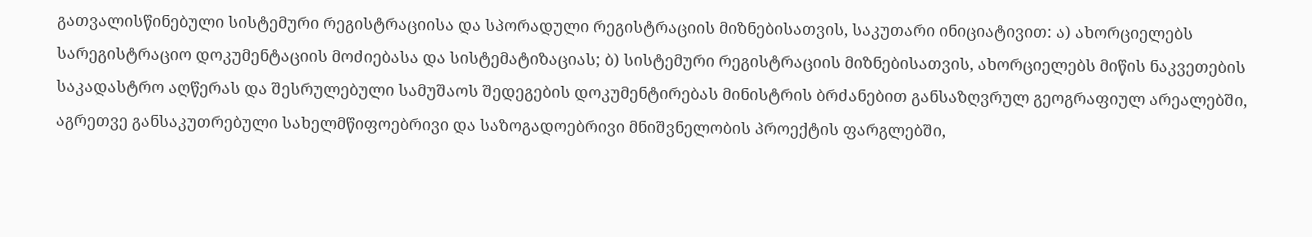გათვალისწინებული სისტემური რეგისტრაციისა და სპორადული რეგისტრაციის მიზნებისათვის, საკუთარი ინიციატივით: ა) ახორციელებს სარეგისტრაციო დოკუმენტაციის მოძიებასა და სისტემატიზაციას; ბ) სისტემური რეგისტრაციის მიზნებისათვის, ახორციელებს მიწის ნაკვეთების საკადასტრო აღწერას და შესრულებული სამუშაოს შედეგების დოკუმენტირებას მინისტრის ბრძანებით განსაზღვრულ გეოგრაფიულ არეალებში, აგრეთვე განსაკუთრებული სახელმწიფოებრივი და საზოგადოებრივი მნიშვნელობის პროექტის ფარგლებში,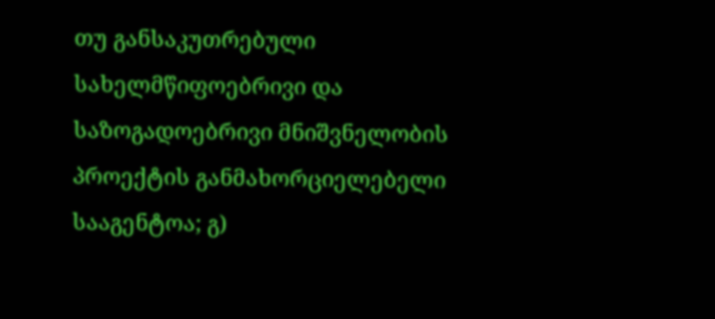თუ განსაკუთრებული სახელმწიფოებრივი და საზოგადოებრივი მნიშვნელობის პროექტის განმახორციელებელი სააგენტოა; გ)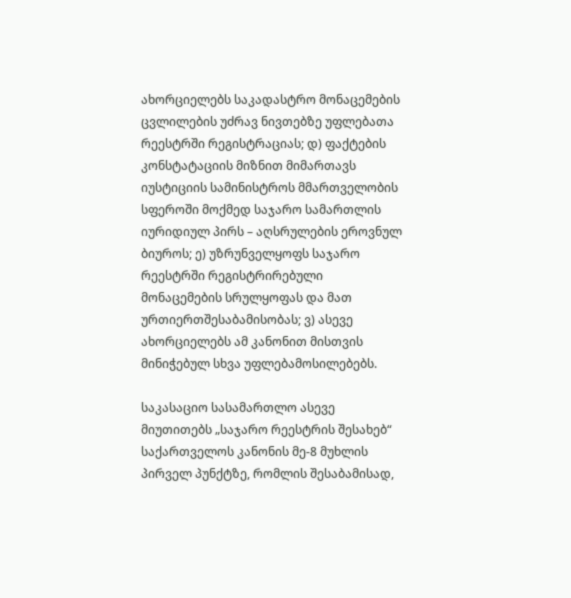ახორციელებს საკადასტრო მონაცემების ცვლილების უძრავ ნივთებზე უფლებათა რეესტრში რეგისტრაციას; დ) ფაქტების კონსტატაციის მიზნით მიმართავს იუსტიციის სამინისტროს მმართველობის სფეროში მოქმედ საჯარო სამართლის იურიდიულ პირს – აღსრულების ეროვნულ ბიუროს; ე) უზრუნველყოფს საჯარო რეესტრში რეგისტრირებული მონაცემების სრულყოფას და მათ ურთიერთშესაბამისობას; ვ) ასევე ახორციელებს ამ კანონით მისთვის მინიჭებულ სხვა უფლებამოსილებებს.

საკასაციო სასამართლო ასევე მიუთითებს „საჯარო რეესტრის შესახებ“ საქართველოს კანონის მე-8 მუხლის პირველ პუნქტზე, რომლის შესაბამისად,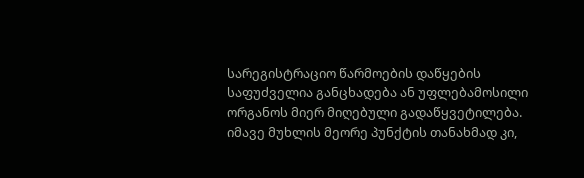სარეგისტრაციო წარმოების დაწყების საფუძველია განცხადება ან უფლებამოსილი ორგანოს მიერ მიღებული გადაწყვეტილება. იმავე მუხლის მეორე პუნქტის თანახმად კი,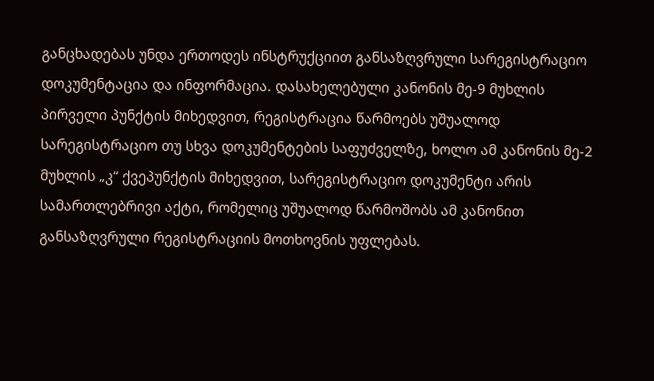განცხადებას უნდა ერთოდეს ინსტრუქციით განსაზღვრული სარეგისტრაციო დოკუმენტაცია და ინფორმაცია. დასახელებული კანონის მე-9 მუხლის პირველი პუნქტის მიხედვით, რეგისტრაცია წარმოებს უშუალოდ სარეგისტრაციო თუ სხვა დოკუმენტების საფუძველზე, ხოლო ამ კანონის მე-2 მუხლის „კ“ ქვეპუნქტის მიხედვით, სარეგისტრაციო დოკუმენტი არის სამართლებრივი აქტი, რომელიც უშუალოდ წარმოშობს ამ კანონით განსაზღვრული რეგისტრაციის მოთხოვნის უფლებას.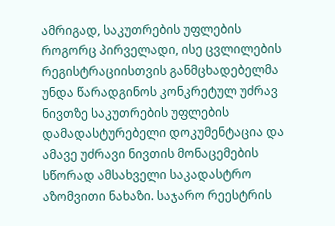ამრიგად, საკუთრების უფლების როგორც პირველადი, ისე ცვლილების რეგისტრაციისთვის განმცხადებელმა უნდა წარადგინოს კონკრეტულ უძრავ ნივთზე საკუთრების უფლების დამადასტურებელი დოკუმენტაცია და ამავე უძრავი ნივთის მონაცემების სწორად ამსახველი საკადასტრო აზომვითი ნახაზი. საჯარო რეესტრის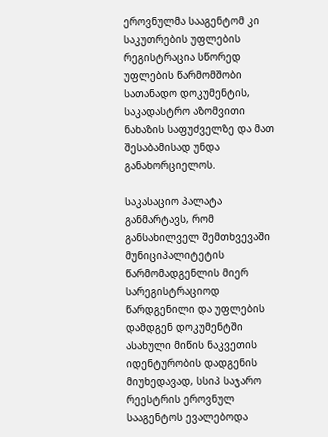ეროვნულმა სააგენტომ კი საკუთრების უფლების რეგისტრაცია სწორედ უფლების წარმომშობი სათანადო დოკუმენტის, საკადასტრო აზომვითი ნახაზის საფუძველზე და მათ შესაბამისად უნდა განახორციელოს.

საკასაციო პალატა განმარტავს, რომ განსახილველ შემთხვევაში მუნიციპალიტეტის წარმომადგენლის მიერ სარეგისტრაციოდ წარდგენილი და უფლების დამდგენ დოკუმენტში ასახული მიწის ნაკვეთის იდენტურობის დადგენის მიუხედავად, სსიპ საჯარო რეესტრის ეროვნულ სააგენტოს ევალებოდა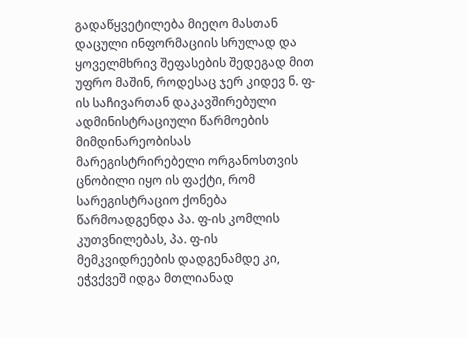გადაწყვეტილება მიეღო მასთან დაცული ინფორმაციის სრულად და ყოველმხრივ შეფასების შედეგად მით უფრო მაშინ, როდესაც ჯერ კიდევ ნ. ფ-ის საჩივართან დაკავშირებული ადმინისტრაციული წარმოების მიმდინარეობისას მარეგისტრირებელი ორგანოსთვის ცნობილი იყო ის ფაქტი, რომ სარეგისტრაციო ქონება წარმოადგენდა პა. ფ-ის კომლის კუთვნილებას, პა. ფ-ის მემკვიდრეების დადგენამდე კი, ეჭვქვეშ იდგა მთლიანად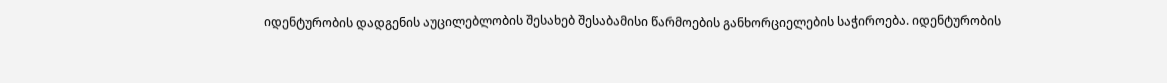იდენტურობის დადგენის აუცილებლობის შესახებ შესაბამისი წარმოების განხორციელების საჭიროება. იდენტურობის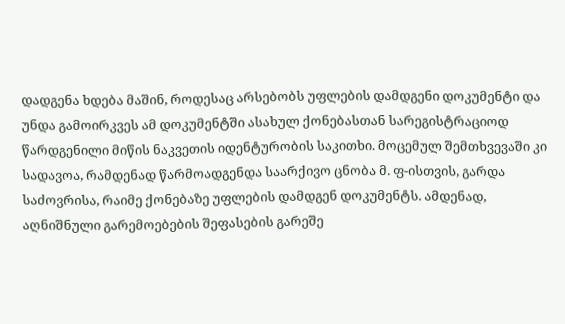დადგენა ხდება მაშინ, როდესაც არსებობს უფლების დამდგენი დოკუმენტი და უნდა გამოირკვეს ამ დოკუმენტში ასახულ ქონებასთან სარეგისტრაციოდ წარდგენილი მიწის ნაკვეთის იდენტურობის საკითხი. მოცემულ შემთხვევაში კი სადავოა, რამდენად წარმოადგენდა საარქივო ცნობა მ. ფ-ისთვის, გარდა საძოვრისა, რაიმე ქონებაზე უფლების დამდგენ დოკუმენტს. ამდენად, აღნიშნული გარემოებების შეფასების გარეშე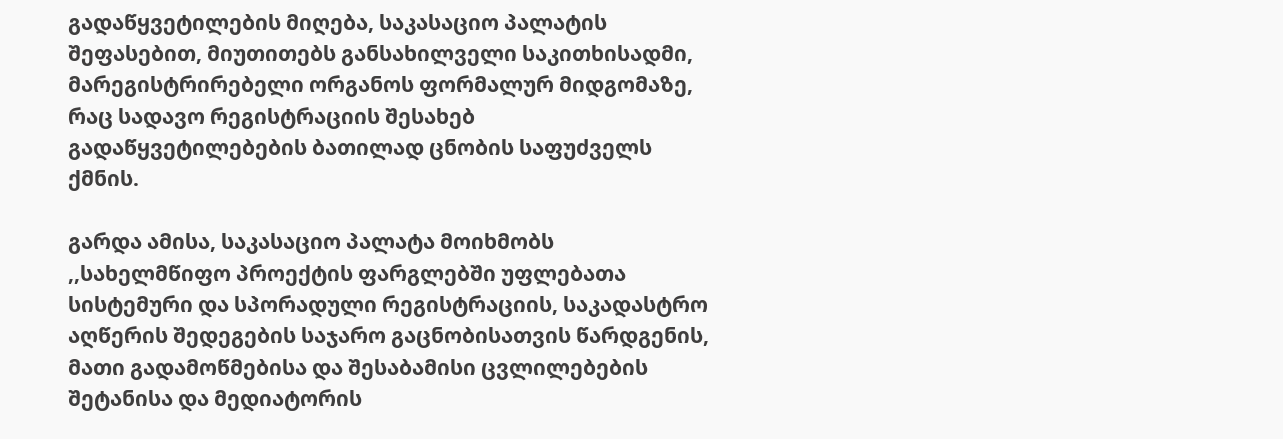გადაწყვეტილების მიღება, საკასაციო პალატის შეფასებით, მიუთითებს განსახილველი საკითხისადმი, მარეგისტრირებელი ორგანოს ფორმალურ მიდგომაზე, რაც სადავო რეგისტრაციის შესახებ გადაწყვეტილებების ბათილად ცნობის საფუძველს ქმნის.

გარდა ამისა, საკასაციო პალატა მოიხმობს ,,სახელმწიფო პროექტის ფარგლებში უფლებათა სისტემური და სპორადული რეგისტრაციის, საკადასტრო აღწერის შედეგების საჯარო გაცნობისათვის წარდგენის, მათი გადამოწმებისა და შესაბამისი ცვლილებების შეტანისა და მედიატორის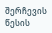შერჩევის წესის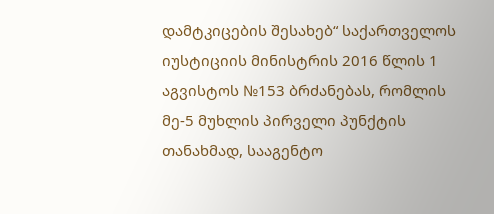დამტკიცების შესახებ“ საქართველოს იუსტიციის მინისტრის 2016 წლის 1 აგვისტოს №153 ბრძანებას, რომლის მე-5 მუხლის პირველი პუნქტის თანახმად, სააგენტო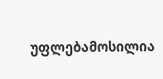უფლებამოსილია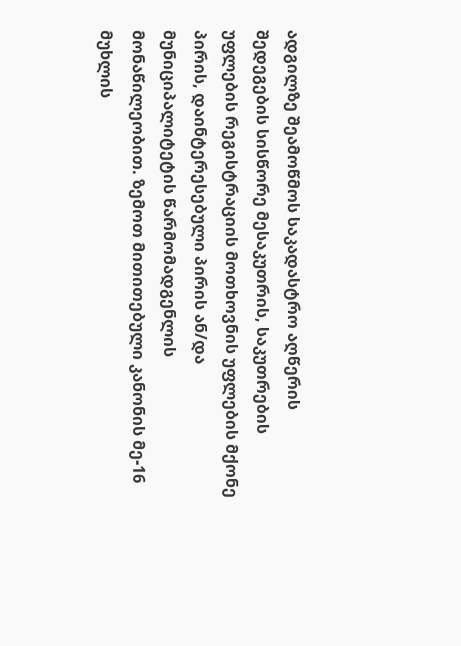ადგილზე შეამოწმოს საკადასტრო აღწერის შედეგების სისწორე მესაკუთრის, საკუთრების უფლების რეგისტრაციის მოთხოვნის უფლების მქონე პირის, დაინტერესებული პირის ან/და მუნიციპალიტეტის წარმომადგენლის მონაწილეობით. ზემოთ მითითებული კანონის მე-16 მუხლის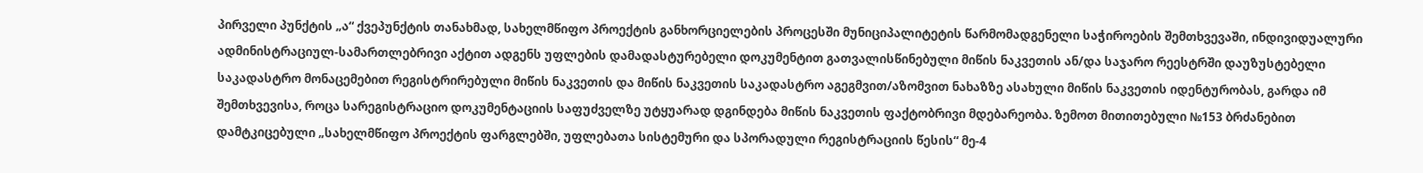პირველი პუნქტის „ა“ ქვეპუნქტის თანახმად, სახელმწიფო პროექტის განხორციელების პროცესში მუნიციპალიტეტის წარმომადგენელი საჭიროების შემთხვევაში, ინდივიდუალური ადმინისტრაციულ-სამართლებრივი აქტით ადგენს უფლების დამადასტურებელი დოკუმენტით გათვალისწინებული მიწის ნაკვეთის ან/და საჯარო რეესტრში დაუზუსტებელი საკადასტრო მონაცემებით რეგისტრირებული მიწის ნაკვეთის და მიწის ნაკვეთის საკადასტრო აგეგმვით/აზომვით ნახაზზე ასახული მიწის ნაკვეთის იდენტურობას, გარდა იმ შემთხვევისა, როცა სარეგისტრაციო დოკუმენტაციის საფუძველზე უტყუარად დგინდება მიწის ნაკვეთის ფაქტობრივი მდებარეობა. ზემოთ მითითებული №153 ბრძანებით დამტკიცებული „სახელმწიფო პროექტის ფარგლებში, უფლებათა სისტემური და სპორადული რეგისტრაციის წესის“ მე-4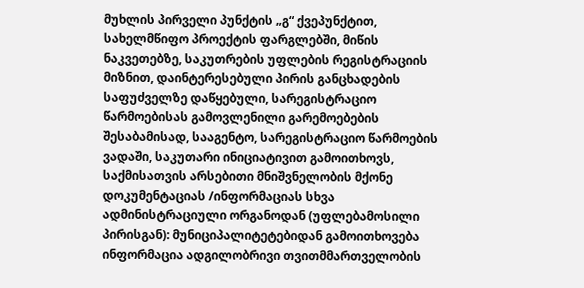მუხლის პირველი პუნქტის „გ“ ქვეპუნქტით, სახელმწიფო პროექტის ფარგლებში, მიწის ნაკვეთებზე, საკუთრების უფლების რეგისტრაციის მიზნით, დაინტერესებული პირის განცხადების საფუძველზე დაწყებული, სარეგისტრაციო წარმოებისას გამოვლენილი გარემოებების შესაბამისად, სააგენტო, სარეგისტრაციო წარმოების ვადაში, საკუთარი ინიციატივით გამოითხოვს, საქმისათვის არსებითი მნიშვნელობის მქონე დოკუმენტაციას /ინფორმაციას სხვა ადმინისტრაციული ორგანოდან (უფლებამოსილი პირისგან): მუნიციპალიტეტებიდან გამოითხოვება ინფორმაცია ადგილობრივი თვითმმართველობის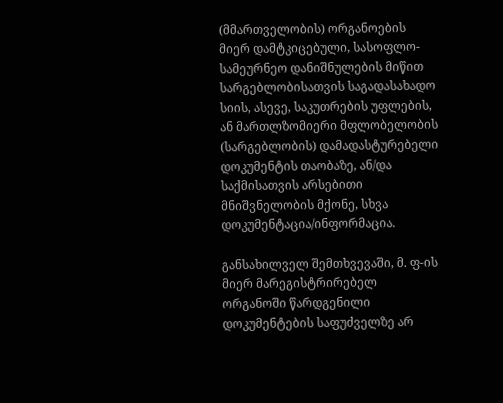(მმართველობის) ორგანოების მიერ დამტკიცებული, სასოფლო-სამეურნეო დანიშნულების მიწით სარგებლობისათვის საგადასახადო სიის, ასევე, საკუთრების უფლების, ან მართლზომიერი მფლობელობის (სარგებლობის) დამადასტურებელი დოკუმენტის თაობაზე, ან/და საქმისათვის არსებითი მნიშვნელობის მქონე, სხვა დოკუმენტაცია/ინფორმაცია.

განსახილველ შემთხვევაში, მ. ფ-ის მიერ მარეგისტრირებელ ორგანოში წარდგენილი დოკუმენტების საფუძველზე არ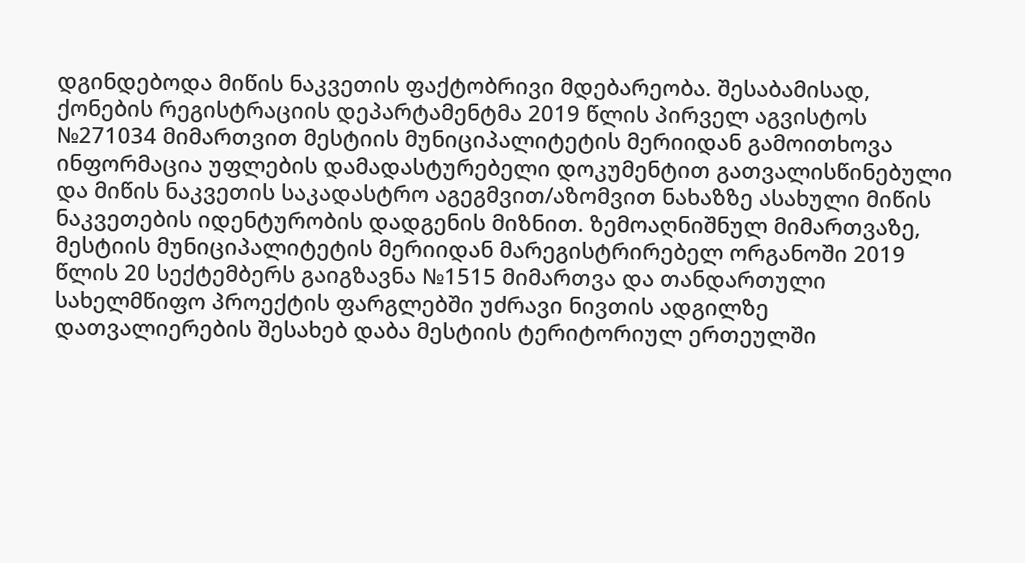დგინდებოდა მიწის ნაკვეთის ფაქტობრივი მდებარეობა. შესაბამისად, ქონების რეგისტრაციის დეპარტამენტმა 2019 წლის პირველ აგვისტოს №271034 მიმართვით მესტიის მუნიციპალიტეტის მერიიდან გამოითხოვა ინფორმაცია უფლების დამადასტურებელი დოკუმენტით გათვალისწინებული და მიწის ნაკვეთის საკადასტრო აგეგმვით/აზომვით ნახაზზე ასახული მიწის ნაკვეთების იდენტურობის დადგენის მიზნით. ზემოაღნიშნულ მიმართვაზე, მესტიის მუნიციპალიტეტის მერიიდან მარეგისტრირებელ ორგანოში 2019 წლის 20 სექტემბერს გაიგზავნა №1515 მიმართვა და თანდართული სახელმწიფო პროექტის ფარგლებში უძრავი ნივთის ადგილზე დათვალიერების შესახებ დაბა მესტიის ტერიტორიულ ერთეულში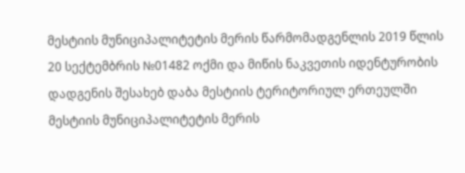მესტიის მუნიციპალიტეტის მერის წარმომადგენლის 2019 წლის 20 სექტემბრის №01482 ოქმი და მიწის ნაკვეთის იდენტურობის დადგენის შესახებ დაბა მესტიის ტერიტორიულ ერთეულში მესტიის მუნიციპალიტეტის მერის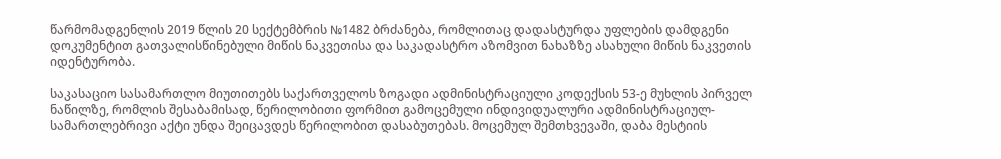წარმომადგენლის 2019 წლის 20 სექტემბრის №1482 ბრძანება, რომლითაც დადასტურდა უფლების დამდგენი დოკუმენტით გათვალისწინებული მიწის ნაკვეთისა და საკადასტრო აზომვით ნახაზზე ასახული მიწის ნაკვეთის იდენტურობა.

საკასაციო სასამართლო მიუთითებს საქართველოს ზოგადი ადმინისტრაციული კოდექსის 53-ე მუხლის პირველ ნაწილზე, რომლის შესაბამისად, წერილობითი ფორმით გამოცემული ინდივიდუალური ადმინისტრაციულ-სამართლებრივი აქტი უნდა შეიცავდეს წერილობით დასაბუთებას. მოცემულ შემთხვევაში, დაბა მესტიის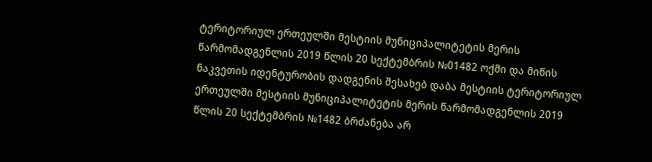ტერიტორიულ ერთეულში მესტიის მუნიციპალიტეტის მერის წარმომადგენლის 2019 წლის 20 სექტემბრის №01482 ოქმი და მიწის ნაკვეთის იდენტურობის დადგენის შესახებ დაბა მესტიის ტერიტორიულ ერთეულში მესტიის მუნიციპალიტეტის მერის წარმომადგენლის 2019 წლის 20 სექტემბრის №1482 ბრძანება არ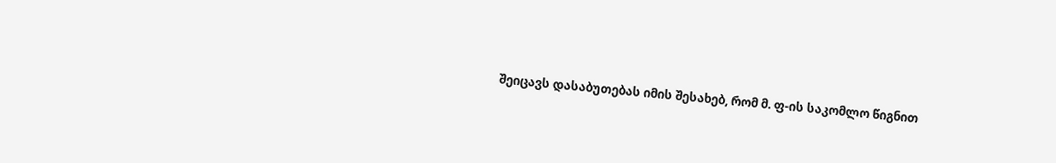შეიცავს დასაბუთებას იმის შესახებ, რომ მ. ფ-ის საკომლო წიგნით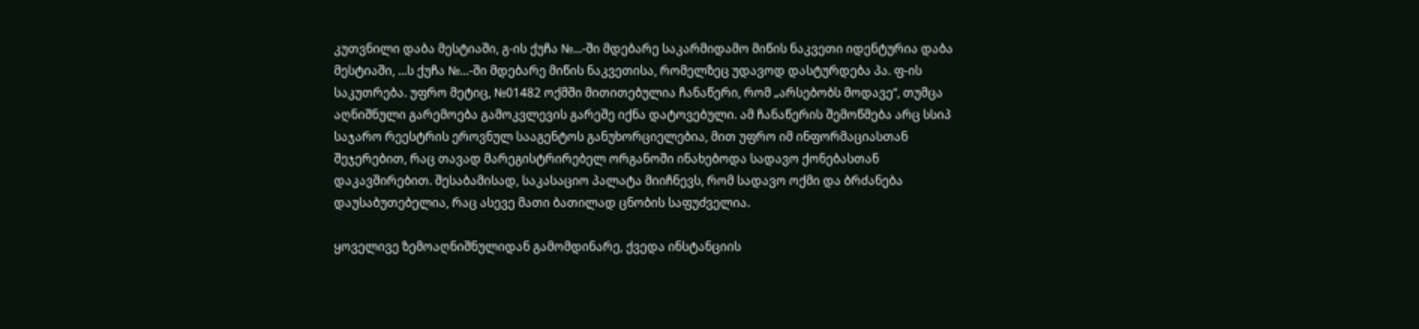კუთვნილი დაბა მესტიაში, გ-ის ქუჩა №...-ში მდებარე საკარმიდამო მიწის ნაკვეთი იდენტურია დაბა მესტიაში, ...ს ქუჩა №...-ში მდებარე მიწის ნაკვეთისა, რომელზეც უდავოდ დასტურდება პა. ფ-ის საკუთრება. უფრო მეტიც, №01482 ოქმში მითითებულია ჩანაწერი, რომ „არსებობს მოდავე“, თუმცა აღნიშნული გარემოება გამოკვლევის გარეშე იქნა დატოვებული. ამ ჩანაწერის შემოწმება არც სსიპ საჯარო რეესტრის ეროვნულ სააგენტოს განუხორციელებია, მით უფრო იმ ინფორმაციასთან შეჯერებით, რაც თავად მარეგისტრირებელ ორგანოში ინახებოდა სადავო ქონებასთან დაკავშირებით. შესაბამისად, საკასაციო პალატა მიიჩნევს, რომ სადავო ოქმი და ბრძანება დაუსაბუთებელია, რაც ასევე მათი ბათილად ცნობის საფუძველია.

ყოველივე ზემოაღნიშნულიდან გამომდინარე, ქვედა ინსტანციის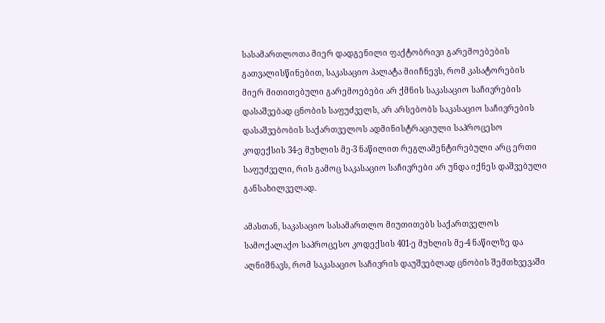სასამართლოთა მიერ დადგენილი ფაქტობრივი გარემოებების გათვალისწინებით, საკასაციო პალატა მიიჩნევს, რომ კასატორების მიერ მითითებული გარემოებები არ ქმნის საკასაციო საჩივრების დასაშვებად ცნობის საფუძველს, არ არსებობს საკასაციო საჩივრების დასაშვებობის საქართველოს ადმინისტრაციული საპროცესო კოდექსის 34-ე მუხლის მე-3 ნაწილით რეგლამენტირებული არც ერთი საფუძველი, რის გამოც საკასაციო საჩივრები არ უნდა იქნეს დაშვებული განსახილველად.

ამასთან, საკასაციო სასამართლო მიუთითებს საქართველოს სამოქალაქო საპროცესო კოდექსის 401-ე მუხლის მე-4 ნაწილზე და აღნიშნავს, რომ საკასაციო საჩივრის დაუშვებლად ცნობის შემთხვევაში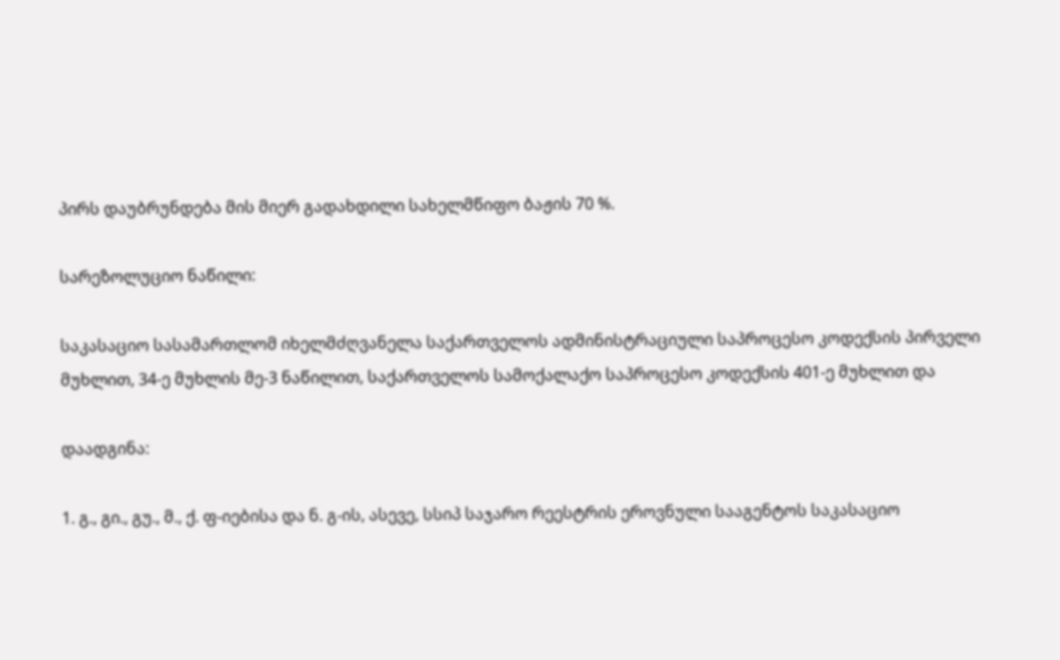პირს დაუბრუნდება მის მიერ გადახდილი სახელმწიფო ბაჟის 70 %.

სარეზოლუციო ნაწილი:

საკასაციო სასამართლომ იხელმძღვანელა საქართველოს ადმინისტრაციული საპროცესო კოდექსის პირველი მუხლით, 34-ე მუხლის მე-3 ნაწილით, საქართველოს სამოქალაქო საპროცესო კოდექსის 401-ე მუხლით და

დაადგინა:

1. გ., გი., გუ., მ., ქ. ფ-იებისა და ნ. გ-ის, ასევე, სსიპ საჯარო რეესტრის ეროვნული სააგენტოს საკასაციო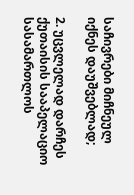საჩივრები მიჩნეულ იქნეს დაუშვებლად;

2. უცვლელად დარჩეს ქუთაისის სააპელაციო სასამართლოს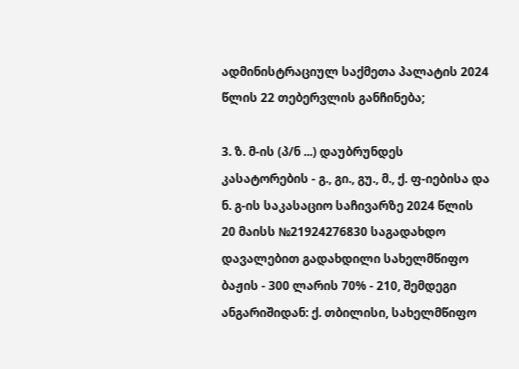ადმინისტრაციულ საქმეთა პალატის 2024 წლის 22 თებერვლის განჩინება;

3. ზ. მ-ის (პ/ნ ...) დაუბრუნდეს კასატორების - გ., გი., გუ., მ., ქ. ფ-იებისა და ნ. გ-ის საკასაციო საჩივარზე 2024 წლის 20 მაისს №21924276830 საგადახდო დავალებით გადახდილი სახელმწიფო ბაჟის - 300 ლარის 70% - 210, შემდეგი ანგარიშიდან: ქ. თბილისი, სახელმწიფო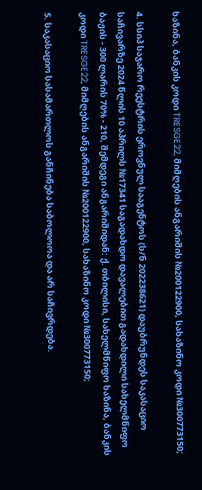ხაზინა, ბანკის კოდი TRESGE22, მიმღების ანგარიშის №200122900, სახაზინო კოდი №300773150;

4. სსიპ საჯარო რეესტრის ეროვნულ სააგენტოს (ს/ნ 202238621) დაუბრუნდეს საკასაციო საჩივარზე 2024 წლის 10 აპრილს №17341 საგადახდო დავალებით გადახდილი სახელმწიფო ბაჟის - 300 ლარის 70% - 210, შემდეგი ანგარიშიდან: ქ. თბილისი, სახელმწიფო ხაზინა, ბანკის კოდი TRESGE22, მიმღების ანგარიშის №200122900, სახაზინო კოდი №300773150;

5. საკასაციო სასამართლოს განჩინება საბოლოოა და არ საჩივრდება.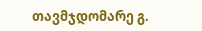თავმჯდომარე გ.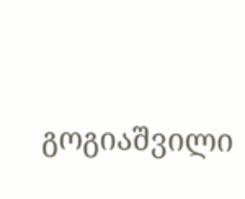გოგიაშვილი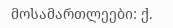მოსამართლეები: ქ.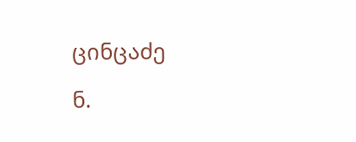ცინცაძე

ნ.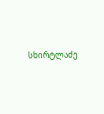სხირტლაძე